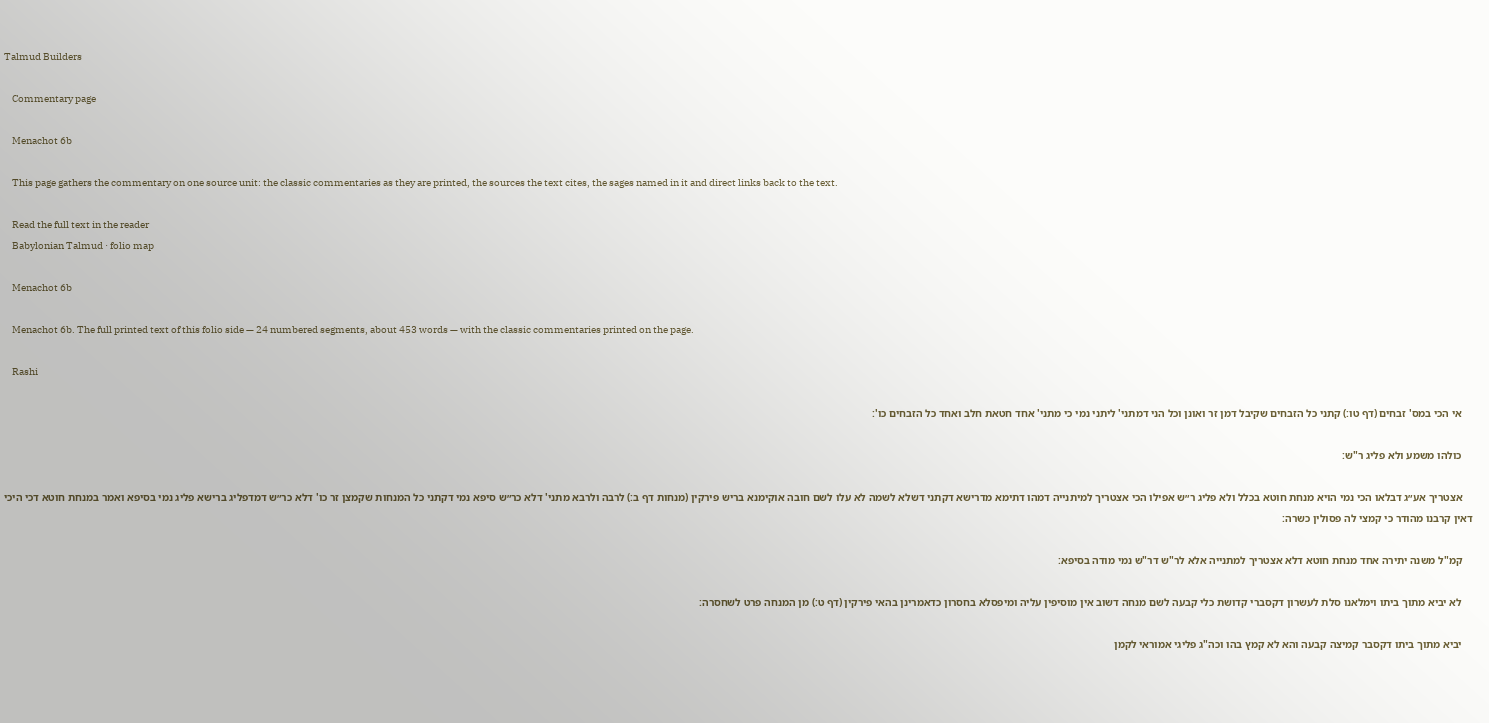Talmud Builders

    Commentary page

    Menachot 6b

    This page gathers the commentary on one source unit: the classic commentaries as they are printed, the sources the text cites, the sages named in it and direct links back to the text.

    Read the full text in the reader
    Babylonian Talmud · folio map

    Menachot 6b

    Menachot 6b. The full printed text of this folio side — 24 numbered segments, about 453 words — with the classic commentaries printed on the page.

    Rashi

    אי הכי במס' זבחים (דף טו:) קתני כל הזבחים שקיבל דמן זר ואונן וכל הני דמתני' ליתני נמי כי מתני' אחד חטאת חלב ואחד כל הזבחים כו':

    כולהו משמע ולא פליג ר"ש:

    אצטריך אע״ג דבלאו הכי נמי הויא מנחת חוטא בכלל ולא פליג ר״ש אפילו הכי אצטריך למיתנייה דמהו דתימא מדרישא דקתני דשלא לשמה לא עלו לשם חובה אוקימנא בריש פירקין (מנחות דף ב:) לרבה ולרבא מתני' דלא כר״ש סיפא נמי דקתני כל המנחות שקמצן זר כו' דלא כר״ש דמדפליג ברישא פליג נמי בסיפא ואמר במנחת חוטא דכי היכי דאין קרבנו מהודר כי קמצי לה פסולין כשרה:

    קמ"ל משנה יתירה אחד מנחת חוטא דלא אצטריך למתנייה אלא לר"ש דר"ש נמי מודה בסיפא:

    לא יביא מתוך ביתו וימלאנו סלת לעשרון דקסברי קדושת כלי קבעה לשם מנחה דשוב אין מוסיפין עליה ומיפסלא בחסרון כדאמרינן בהאי פירקין (דף ט:) מן המנחה פרט לשחסרה:

    יביא מתוך ביתו דקסבר קמיצה קבעה והא לא קמץ בהו וכה"ג פליגי אמוראי לקמן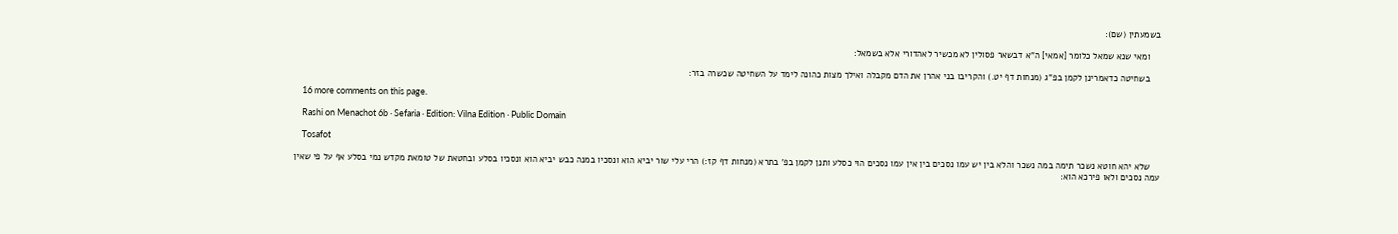בשמעתין (שם):

    ומאי שנא שמאל כלומר [אמאי] ה"א דבשאר פסולין לא מכשיר לאהדורי אלא בשמאל:

    בשחיטה כדאמרינן לקמן בפ"ג (מנחות דף יט.) והקריבו בני אהרן את הדם מקבלה ואילך מצות כהונה לימד על השחיטה שכשרה בזר:

    16 more comments on this page.

    Rashi on Menachot 6b · Sefaria · Edition: Vilna Edition · Public Domain

    Tosafot

    שלא יהא חוטא נשכר תימה במה נשכר והלא בין יש עמו נסכים בין אין עמו נסכים הוי כסלע ותנן לקמן בפ' בתרא (מנחות דף קז:) הרי עלי שור יביא הוא ונסכיו במנה כבש יביא הוא ונסכיו בסלע ובחטאת של טומאת מקדש נמי בסלע אף על פי שאין עמה נסכים ולאו פירכא הוא: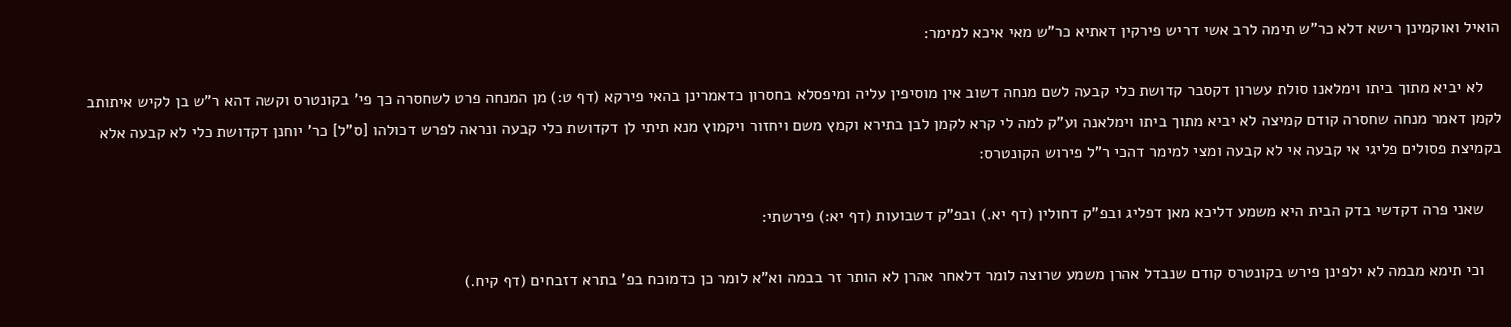הואיל ואוקמינן רישא דלא כר"ש תימה לרב אשי דריש פירקין דאתיא כר"ש מאי איכא למימר:

    לא יביא מתוך ביתו וימלאנו סולת עשרון דקסבר קדושת כלי קבעה לשם מנחה דשוב אין מוסיפין עליה ומיפסלא בחסרון כדאמרינן בהאי פירקא (דף ט:) מן המנחה פרט לשחסרה כך פי' בקונטרס וקשה דהא ר"ש בן לקיש איתותב לקמן דאמר מנחה שחסרה קודם קמיצה לא יביא מתוך ביתו וימלאנה וע"ק למה לי קרא לקמן לבן בתירא וקמץ משם ויחזור ויקמוץ מנא תיתי לן דקדושת כלי קבעה ונראה לפרש דכולהו [ס"ל] כר' יוחנן דקדושת כלי לא קבעה אלא בקמיצת פסולים פליגי אי קבעה אי לא קבעה ומצי למימר דהכי ר"ל פירוש הקונטרס:

    שאני פרה דקדשי בדק הבית היא משמע דליכא מאן דפליג ובפ"ק דחולין (דף יא.) ובפ"ק דשבועות (דף יא:) פירשתי:

    וכי תימא מבמה לא ילפינן פירש בקונטרס קודם שנבדל אהרן משמע שרוצה לומר דלאחר אהרן לא הותר זר בבמה וא"א לומר כן כדמוכח בפ' בתרא דזבחים (דף קיח.)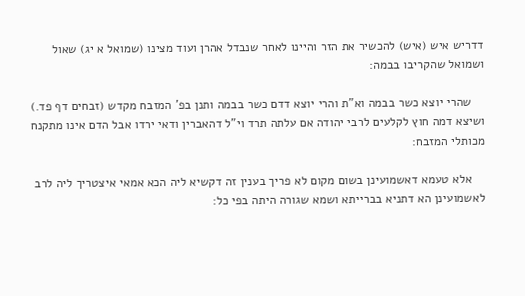דדריש איש (איש) להכשיר את הזר והיינו לאחר שנבדל אהרן ועוד מצינו (שמואל א יג) שאול ושמואל שהקריבו בבמה:

    שהרי יוצא כשר בבמה וא"ת והרי יוצא דדם כשר בבמה ותנן בפ' המזבח מקדש (זבחים דף פד.) ושיצא דמה חוץ לקלעים לרבי יהודה אם עלתה תרד וי"ל דהאברין ודאי ירדו אבל הדם אינו מתקנח מכותלי המזבח:

    אלא טעמא דאשמועינן בשום מקום לא פריך בענין זה דקשיא ליה הכא אמאי איצטריך ליה לרב לאשמועינן הא דתניא בברייתא ושמא שגורה היתה בפי כל: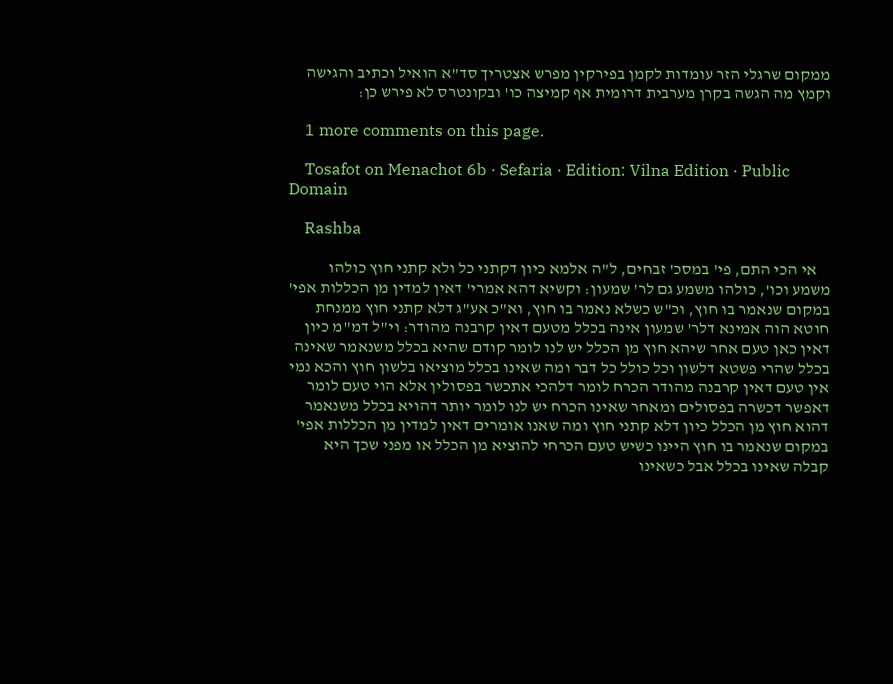ממקום שרגלי הזר עומדות לקמן בפירקין מפרש אצטריך סד"א הואיל וכתיב והגישה וקמץ מה הגשה בקרן מערבית דרומית אף קמיצה כו' ובקונטרס לא פירש כן:

    1 more comments on this page.

    Tosafot on Menachot 6b · Sefaria · Edition: Vilna Edition · Public Domain

    Rashba

    אי הכי התם, פי' במסכ' זבחים, ל"ה אלמא כיון דקתני כל ולא קתני חוץ כולהו משמע וכו', כולהו משמע גם לר' שמעון: וקשיא דהא אמרי' דאין למדין מן הכללות אפי' במקום שנאמר בו חוץ, וכ"ש כשלא נאמר בו חוץ, וא"כ אע"ג דלא קתני חוץ ממנחת חוטא הוה אמינא דלר' שמעון אינה בכלל מטעם דאין קרבנה מהודר: וי"ל דמ"מ כיון דאין כאן טעם אחר שיהא חוץ מן הכלל יש לנו לומר קודם שהיא בכלל משנאמר שאינה בכלל שהרי פשטא דלשון וכל כולל כל דבר ומה שאינו בכלל מוציאו בלשון חוץ והכא נמי אין טעם דאין קרבנה מהודר הכרח לומר דלהכי אתכשר בפסולין אלא הוי טעם לומר דאפשר דכשרה בפסולים ומאחר שאינו הכרח יש לנו לומר יותר דהויא בכלל משנאמר דהוא חוץ מן הכלל כיון דלא קתני חוץ ומה שאנו אומרים דאין למדין מן הכללות אפי' במקום שנאמר בו חוץ היינו כשיש טעם הכרחי להוציא מן הכלל או מפני שכך היא קבלה שאינו בכלל אבל כשאינו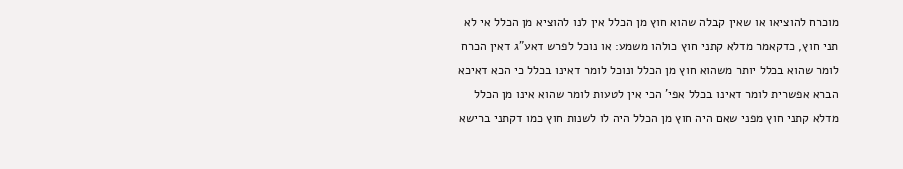מוכרח להוציאו או שאין קבלה שהוא חוץ מן הכלל אין לנו להוציא מן הכלל אי לא תני חוץ, כדקאמר מדלא קתני חוץ כולהו משמע: או נוכל לפרש דאע"ג דאין הכרח לומר שהוא בכלל יותר משהוא חוץ מן הכלל ונוכל לומר דאינו בכלל כי הכא דאיכא הברא אפשרית לומר דאינו בכלל אפי' הכי אין לטעות לומר שהוא אינו מן הכלל מדלא קתני חוץ מפני שאם היה חוץ מן הכלל היה לו לשנות חוץ כמו דקתני ברישא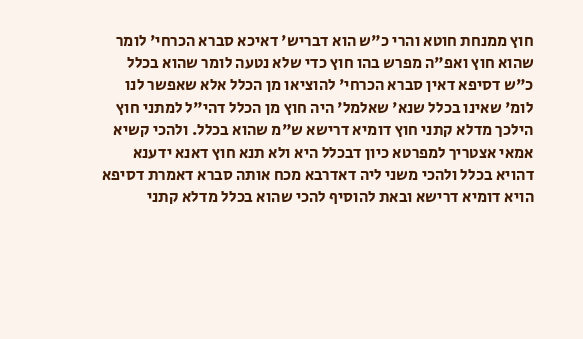חוץ ממנחת חוטא והרי כ"ש הוא דבריש' דאיכא סברא הכרחי' לומר שהוא חוץ ואפ"ה מפרש בהו חוץ כדי שלא נטעה לומר שהוא בכלל כ"ש דסיפא דאין סברא הכרחי' להוציאו מן הכלל אלא שאפשר לנו לומ' שאינו בכלל שנא' שאלמל' היה חוץ מן הכלל דהי"ל למתני חוץ הילכך מדלא קתני חוץ דומיא דרישא ש"מ שהוא בכלל. ולהכי קשיא אמאי אצטריך למפרטא כיון דבכלל היא ולא תנא חוץ דאנא ידענא דהויא בכלל ולהכי משני ליה דאדרבא מכח אותה סברא דאמרת דסיפא הויא דומיא דרישא ובאת להוסיף להכי שהוא בכלל מדלא קתני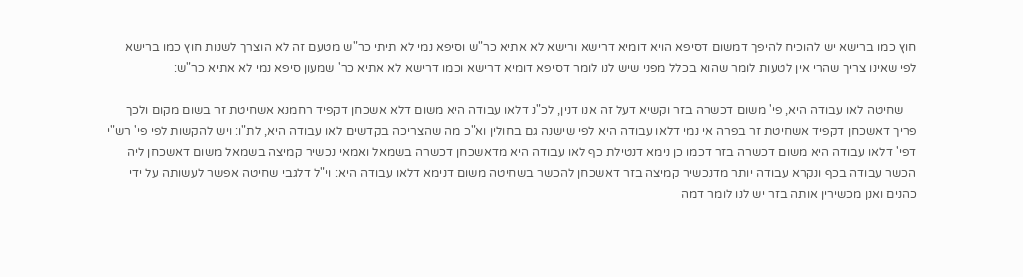חוץ כמו ברישא יש להוכיח להיפך דמשום דסיפא הויא דומיא דרישא ורישא לא אתיא כר"ש וסיפא נמי לא תיתי כר"ש מטעם זה לא הוצרך לשנות חוץ כמו ברישא לפי שאינו צריך שהרי אין לטעות לומר שהוא בכלל מפני שיש לנו לומר דסיפא דומיא דרישא וכמו דרישא לא אתיא כר' שמעון סיפא נמי לא אתיא כר"ש:

    שחיטה לאו עבודה היא, פי' משום דכשרה בזר וקשיא דעל זה אנו דנין, לכ"נ דלאו עבודה היא משום דלא אשכחן דקפיד רחמנא אשחיטת זר בשום מקום ולכך פריך דאשכחן דקפיד אשחיטת זר בפרה אי נמי דלאו עבודה היא לפי שישנה גם בחולין וא"כ מה שהצריכה בקדשים לאו עבודה היא, לת"ו: ויש להקשות לפי פי' רש"י דפי' דלאו עבודה היא משום דכשרה בזר דכמו כן נימא דנטילת כף לאו עבודה היא מדאשכחן דכשרה בשמאל ואמאי נכשיר קמיצה בשמאל משום דאשכחן ליה הכשר עבודה בכף ונקרא עבודה יותר מדנכשיר קמיצה בזר דאשכחן להכשר בשחיטה משום דנימא דלאו עבודה היא: וי"ל דלגבי שחיטה אפשר לעשותה על ידי כהנים ואנן מכשירין אותה בזר יש לנו לומר דמה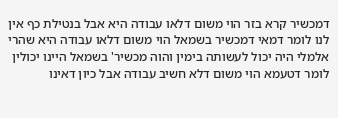דמכשיר קרא בזר הוי משום דלאו עבודה היא אבל בנטילת כף אין לנו לומר דמאי דמכשיר בשמאל הוי משום דלאו עבודה היא שהרי אלמלי היה יכול לעשותה בימין והוה מכשיר' בשמאל היינו יכולין לומר דטעמא הוי משום דלא חשיב עבודה אבל כיון דאינו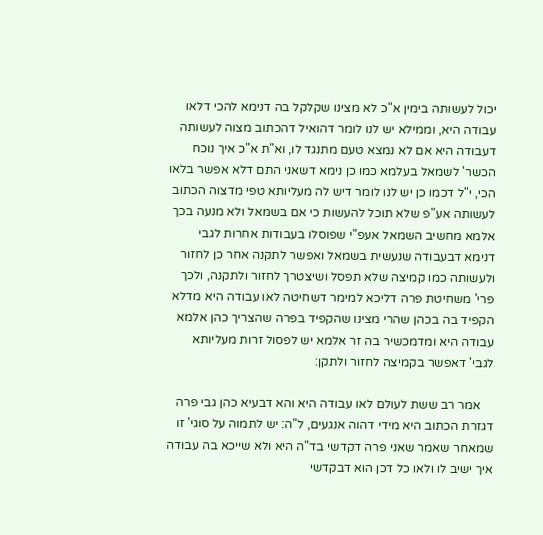יכול לעשותה בימין א"כ לא מצינו שקלקל בה דנימא להכי דלאו עבודה היא, וממילא יש לנו לומר דהואיל דהכתוב מצוה לעשותה דעבודה היא אם לא נמצא טעם מתנגד לו, וא"ת א"כ איך נוכח הכשר' לשמאל בעלמא כמו כן נימא דשאני התם דלא אפשר בלאו הכי, י"ל דכמו כן יש לנו לומר דיש לה מעליותא טפי מדצוה הכתוב לעשותה אע"פ שלא תוכל להעשות כי אם בשמאל ולא מנעה בכך אלמא מחשיב השמאל אעפ"י שפוסלו בעבודות אחרות לגבי דנימא דבעבודה שנעשית בשמאל ואפשר לתקנה אחר כן לחזור ולעשותה כמו קמיצה שלא תפסל ושיצטרך לחזור ולתקנה, ולכך פרי' משחיטת פרה דליכא למימר דשחיטה לאו עבודה היא מדלא הקפיד בה בכהן שהרי מצינו שהקפיד בפרה שהצריך כהן אלמא עבודה היא ומדמכשיר בה זר אלמא יש לפסול זרות מעליותא לגבי' דאפשר בקמיצה לחזור ולתקן:

    אמר רב ששת לעולם לאו עבודה היא והא דבעיא כהן גבי פרה דגזרת הכתוב היא מידי דהוה אנגעים, ל"ה: יש לתמוה על סוגי' זו שמאחר שאמר שאני פרה דקדשי בד"ה היא ולא שייכא בה עבודה איך ישיב לו ולאו כל דכן הוא דבקדשי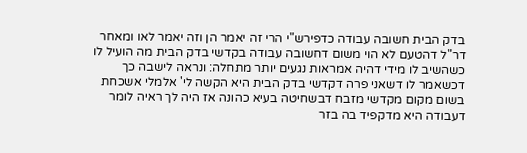בדק הבית חשובה עבודה כדפירש"י הרי זה יאמר הן וזה יאמר לאו ומאחר דר"ל דהטעם לא הוי משום דחשובה עבודה בקדשי בדק הבית מה הועיל לו כשהשיב לו מידי דהיה אמראות נגעים יותר מתחלה: ונראה לישבה כך דכשאמר לו דשאני פרה דקדשי בדק הבית היא הקשה לי' אלמלי אשכחת בשום מקום מקדשי מזבח דבשחיטה בעיא כהונה אז היה לך ראיה לומר דעבודה היא מדקפיד בה בזר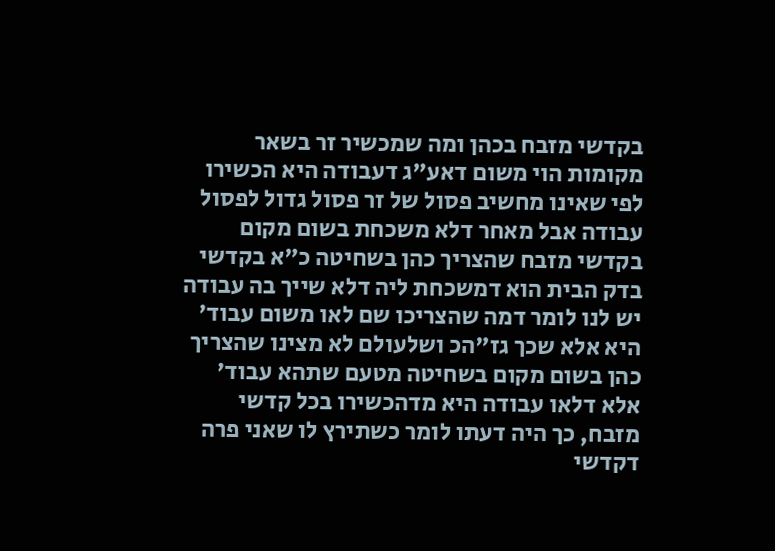בקדשי מזבח בכהן ומה שמכשיר זר בשאר מקומות הוי משום דאע"ג דעבודה היא הכשירו לפי שאינו מחשיב פסול של זר פסול גדול לפסול עבודה אבל מאחר דלא משכחת בשום מקום בקדשי מזבח שהצריך כהן בשחיטה כ"א בקדשי בדק הבית הוא דמשכחת ליה דלא שייך בה עבודה יש לנו לומר דמה שהצריכו שם לאו משום עבוד' היא אלא שכך גז"הכ ושלעולם לא מצינו שהצריך כהן בשום מקום בשחיטה מטעם שתהא עבוד' אלא דלאו עבודה היא מדהכשירו בכל קדשי מזבח, כך היה דעתו לומר כשתירץ לו שאני פרה דקדשי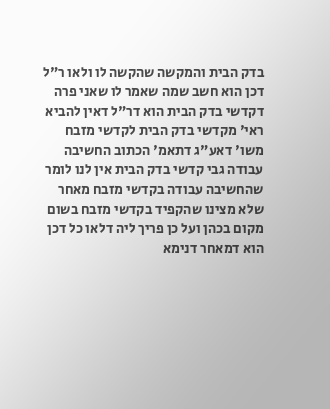בדק הבית והמקשה שהקשה לו ולאו ר"ל דכן הוא חשב שמה שאמר לו שאני פרה דקדשי בדק הבית הוא דר"ל דאין להביא ראי' מקדשי בדק הבית לקדשי מזבח משו' דאע"ג דתאמ' הכתוב החשיבה עבודה גבי קדשי בדק הבית אין לנו לומר שהחשיבה עבודה בקדשי מזבח מאחר שלא מצינו שהקפיד בקדשי מזבח בשום מקום בכהן ועל כן פריך ליה דלאו כל דכן הוא דמאחר דנימא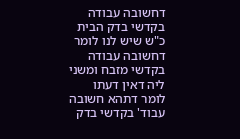דחשובה עבודה בקדשי בדק הבית כ"ש שיש לנו לומר דחשובה עבודה בקדשי מזבח ומשני ליה דאין דעתו לומר דתהא חשובה עבוד' בקדשי בדק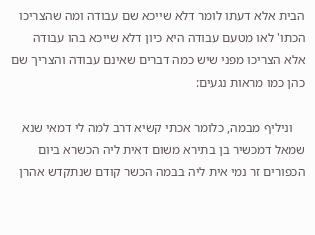הבית אלא דעתו לומר דלא שייכא שם עבודה ומה שהצריכו הכתו' לאו מטעם עבודה היא כיון דלא שייכא בהו עבודה אלא הצריכו מפני שיש כמה דברים שאינם עבודה והצריך שם כהן כמו מראות נגעים:

    וניליף מבמה, כלומר אכתי קשיא דרב למה לי דמאי שנא שמאל דמכשיר בן בתירא משום דאית ליה הכשרא ביום הכפורים זר נמי אית ליה בבמה הכשר קודם שנתקדש אהרן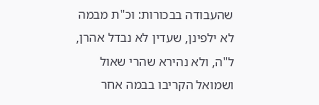שהעבודה בבכורות: וכ"ת מבמה לא ילפינן, שעדין לא נבדל אהרן, ל"ה, ולא נהירא שהרי שאול ושמואל הקריבו בבמה אחר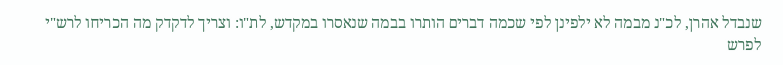שנבדל אהרן, לכ"נ מבמה לא ילפינן לפי שכמה דברים הותרו בבמה שנאסרו במקדש, לת"ו: וצריך לדקדק מה הכריחו לרש"י לפרש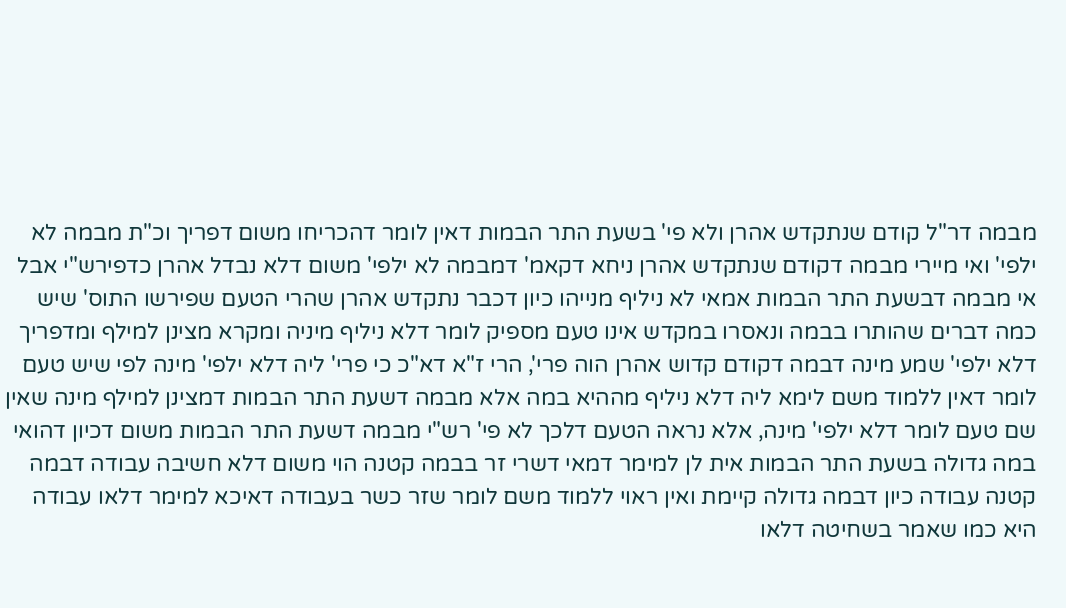מבמה דר"ל קודם שנתקדש אהרן ולא פי' בשעת התר הבמות דאין לומר דהכריחו משום דפריך וכ"ת מבמה לא ילפי' ואי מיירי מבמה דקודם שנתקדש אהרן ניחא דקאמ' דמבמה לא ילפי' משום דלא נבדל אהרן כדפירש"י אבל אי מבמה דבשעת התר הבמות אמאי לא ניליף מנייהו כיון דכבר נתקדש אהרן שהרי הטעם שפירשו התוס' שיש כמה דברים שהותרו בבמה ונאסרו במקדש אינו טעם מספיק לומר דלא ניליף מיניה ומקרא מצינן למילף ומדפריך דלא ילפי' שמע מינה דבמה דקודם קדוש אהרן הוה פרי', הרי ז"א דא"כ כי פרי' ליה דלא ילפי' מינה לפי שיש טעם לומר דאין ללמוד משם לימא ליה דלא ניליף מההיא במה אלא מבמה דשעת התר הבמות דמצינן למילף מינה שאין שם טעם לומר דלא ילפי' מינה, אלא נראה הטעם דלכך לא פי' רש"י מבמה דשעת התר הבמות משום דכיון דהואי במה גדולה בשעת התר הבמות אית לן למימר דמאי דשרי זר בבמה קטנה הוי משום דלא חשיבה עבודה דבמה קטנה עבודה כיון דבמה גדולה קיימת ואין ראוי ללמוד משם לומר שזר כשר בעבודה דאיכא למימר דלאו עבודה היא כמו שאמר בשחיטה דלאו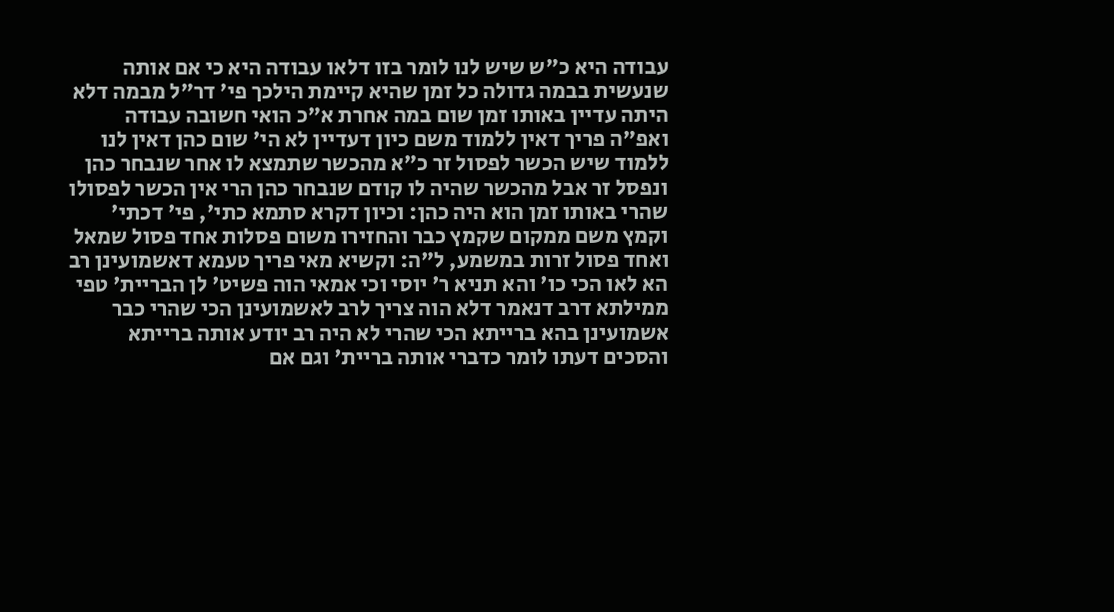עבודה היא כ"ש שיש לנו לומר בזו דלאו עבודה היא כי אם אותה שנעשית בבמה גדולה כל זמן שהיא קיימת הילכך פי' דר"ל מבמה דלא היתה עדיין באותו זמן שום במה אחרת א"כ הואי חשובה עבודה ואפ"ה פריך דאין ללמוד משם כיון דעדיין לא הי' שום כהן דאין לנו ללמוד שיש הכשר לפסול זר כ"א מהכשר שתמצא לו אחר שנבחר כהן ונפסל זר אבל מהכשר שהיה לו קודם שנבחר כהן הרי אין הכשר לפסולו שהרי באותו זמן הוא היה כהן: וכיון דקרא סתמא כתי', פי' דכתי' וקמץ משם ממקום שקמץ כבר והחזירו משום פסלות אחד פסול שמאל ואחד פסול זרות במשמע, ל"ה: וקשיא מאי פריך טעמא דאשמועינן רב הא לאו הכי כו' והא תניא ר' יוסי וכי אמאי הוה פשיט' לן הבריית' טפי ממילתא דרב דנאמר דלא הוה צריך לרב לאשמועינן הכי שהרי כבר אשמועינן בהא ברייתא הכי שהרי לא היה רב יודע אותה ברייתא והסכים דעתו לומר כדברי אותה בריית' וגם אם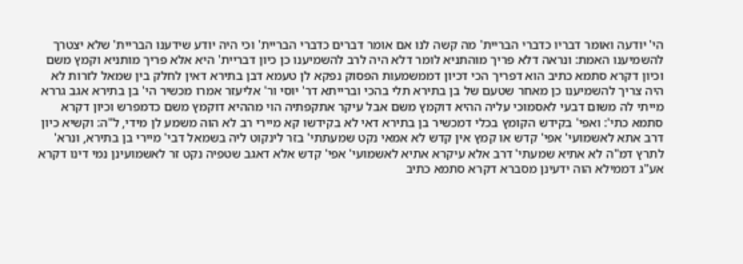הי' יודעה ואומר דבריו כדברי הבריית' מה קשה לנו אם אומר דברים כדברי הבריית' וכי היה יודע שידענו הבריית' שלא יצטרך להשמיענו האמת: ונראה דלא פריך מוהתניא לומר דלא היה לרב להשמיענו כן כיון דבריית' היא אלא פריך מותניא וקמץ משם וכיון דקרא סתמא כתיב הוא דפריך הכי דכיון דממשמעות הפסוק נפקא לן טעמא דבן בתירא דאין לחלק בין שמאל לזרות לא היה צריך להשמיענו כן מאחר שטעם של בן בתירא תלי בהכי וברייתא דר' יוסי ור' אליעזר אמרו מכשיר הי' בן בתירא אגב גררא מייתי לה משום דבעי לאסמוכי עליה ההיא דוקמץ משם אבל עיקר אתקפתיה הוי מההיא דוקמץ משם כדמפרש וכיון דקרא סתמא כתי': ואפי' בקידש הקומץ בכלי דמכשיר בן בתירא דאי לא בקידשו קא מיירי רב לא הוה משמע לן מידי, ל"ה: וקשיא כיון דרב אתא לאשמועי' אפי' קדש או קמץ אין קדש לא אמאי נקט שמעתתי' בזר לינקוט ליה בשמאל דבי' מיירי בן בתירא, ונרא' לתרץ דמ"ה לא אתיא שמעתי' דרב אלא עיקרא אתיא לאשמועי' אפי' קדש אלא דאגב שטפיה נקט זר לאשמועינן נמי דינו דקרא אע"ג דממילא הוה ידעינן מסברא דקרא סתמא כתיב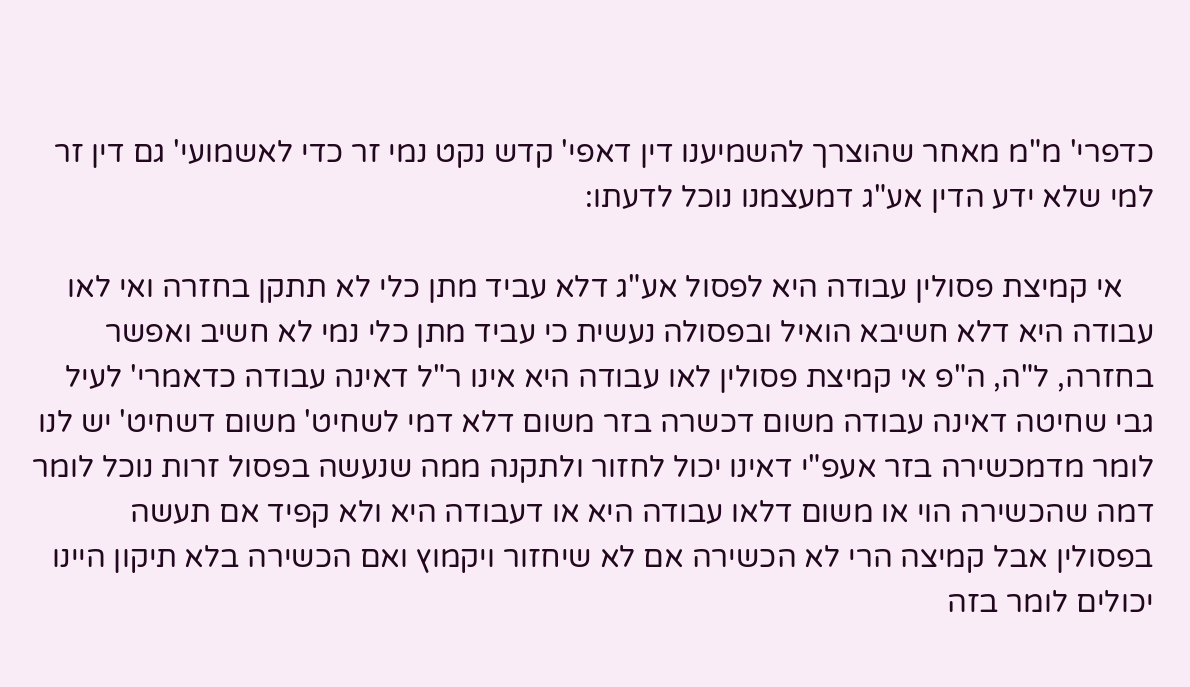כדפרי' מ"מ מאחר שהוצרך להשמיענו דין דאפי' קדש נקט נמי זר כדי לאשמועי' גם דין זר למי שלא ידע הדין אע"ג דמעצמנו נוכל לדעתו:

    אי קמיצת פסולין עבודה היא לפסול אע"ג דלא עביד מתן כלי לא תתקן בחזרה ואי לאו עבודה היא דלא חשיבא הואיל ובפסולה נעשית כי עביד מתן כלי נמי לא חשיב ואפשר בחזרה, ל"ה, ה"פ אי קמיצת פסולין לאו עבודה היא אינו ר"ל דאינה עבודה כדאמרי' לעיל גבי שחיטה דאינה עבודה משום דכשרה בזר משום דלא דמי לשחיט' משום דשחיט' יש לנו לומר מדמכשירה בזר אעפ"י דאינו יכול לחזור ולתקנה ממה שנעשה בפסול זרות נוכל לומר דמה שהכשירה הוי או משום דלאו עבודה היא או דעבודה היא ולא קפיד אם תעשה בפסולין אבל קמיצה הרי לא הכשירה אם לא שיחזור ויקמוץ ואם הכשירה בלא תיקון היינו יכולים לומר בזה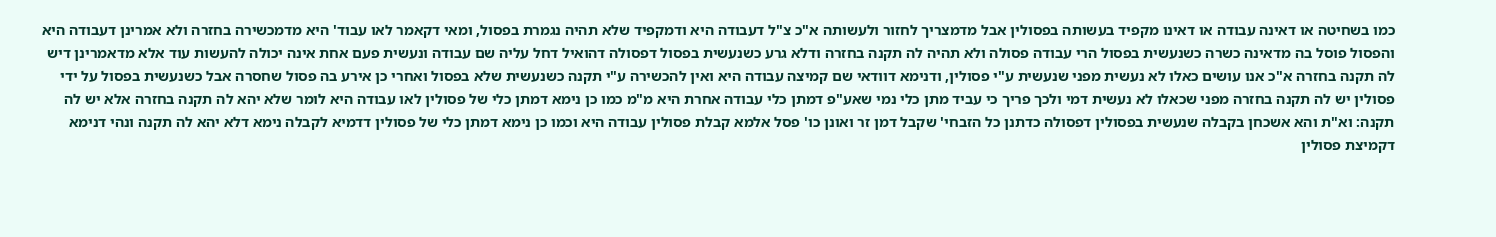כמו בשחיטה או דאינה עבודה או דאינו מקפיד בעשותה בפסולין אבל מדמצריך לחזור ולעשותה א"כ צ"ל דעבודה היא ודמקפיד שלא תהיה נגמרת בפסול, ומאי דקאמר לאו עבוד' היא מדמכשירה בחזרה ולא אמרינן דעבודה היא והפסול פוסל בה מדאינה כשרה כשנעשית בפסול הרי עבודה פסולה ולא תהיה לה תקנה בחזרה ודלא גרע כשנעשית בפסול דפסולה דהואיל דחל עליה שם עבודה ונעשית פעם אחת אינה יכולה להעשות עוד אלא מדאמרינן דיש לה תקנה בחזרה א"כ אנו עושים כאלו לא נעשית מפני שנעשית ע"י פסולין, ודנימא דוודאי שם קמיצה עבודה היא ואין להכשירה ע"י תקנה כשנעשית שלא בפסול ואחרי כן אירע בה פסול שחסרה אבל כשנעשית בפסול על ידי פסולין יש לה תקנה בחזרה מפני שכאלו לא נעשית דמי ולכך פריך כי עביד מתן כלי נמי שאע"פ דמתן כלי עבודה אחרת היא מ"מ כמו כן נימא דמתן כלי של פסולין לאו עבודה היא לומר שלא יהא לה תקנה בחזרה אלא יש לה תקנה: וא"ת והא אשכחן בקבלה שנעשית בפסולין דפסולה כדתנן כל הזבחי' שקבל דמן זר ואונן כו' פסל אלמא קבלת פסולין עבודה היא וכמו כן נימא דמתן כלי של פסולין דדמיא לקבלה נימא דלא יהא לה תקנה ונהי דנימא דקמיצת פסולין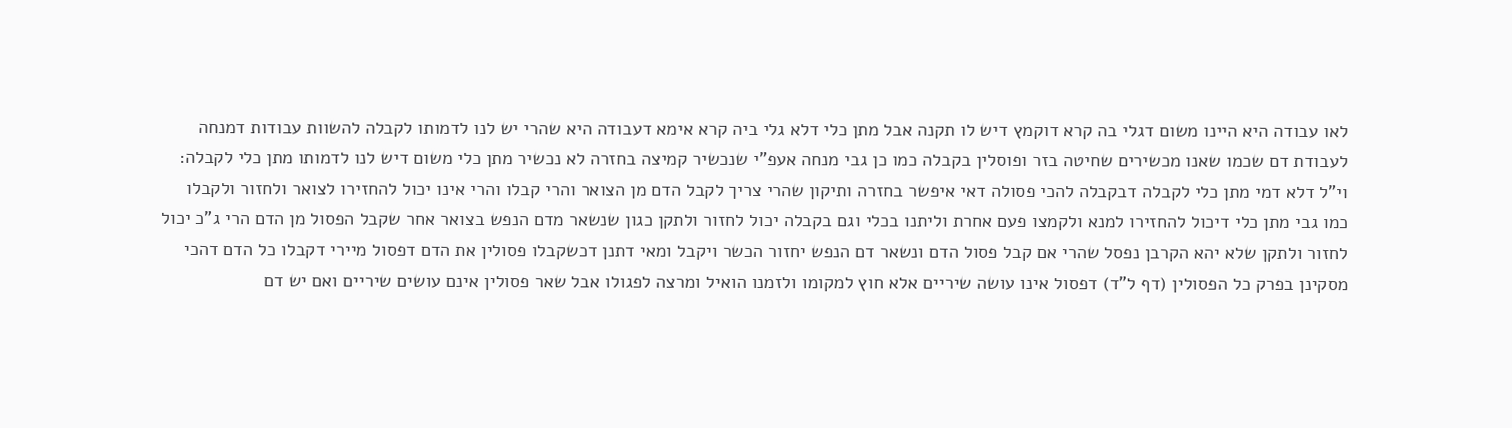לאו עבודה היא היינו משום דגלי בה קרא דוקמץ דיש לו תקנה אבל מתן כלי דלא גלי ביה קרא אימא דעבודה היא שהרי יש לנו לדמותו לקבלה להשוות עבודות דמנחה לעבודת דם שכמו שאנו מכשירים שחיטה בזר ופוסלין בקבלה כמו כן גבי מנחה אעפ"י שנכשיר קמיצה בחזרה לא נכשיר מתן כלי משום דיש לנו לדמותו מתן כלי לקבלה: וי"ל דלא דמי מתן כלי לקבלה דבקבלה להכי פסולה דאי איפשר בחזרה ותיקון שהרי צריך לקבל הדם מן הצואר והרי קבלו והרי אינו יכול להחזירו לצואר ולחזור ולקבלו כמו גבי מתן כלי דיכול להחזירו למנא ולקמצו פעם אחרת וליתנו בכלי וגם בקבלה יכול לחזור ולתקן כגון שנשאר מדם הנפש בצואר אחר שקבל הפסול מן הדם הרי ג"כ יכול לחזור ולתקן שלא יהא הקרבן נפסל שהרי אם קבל פסול הדם ונשאר דם הנפש יחזור הכשר ויקבל ומאי דתנן דכשקבלו פסולין את הדם דפסול מיירי דקבלו כל הדם דהכי מסקינן בפרק כל הפסולין (דף ל"ד) דפסול אינו עושה שיריים אלא חוץ למקומו ולזמנו הואיל ומרצה לפגולו אבל שאר פסולין אינם עושים שיריים ואם יש דם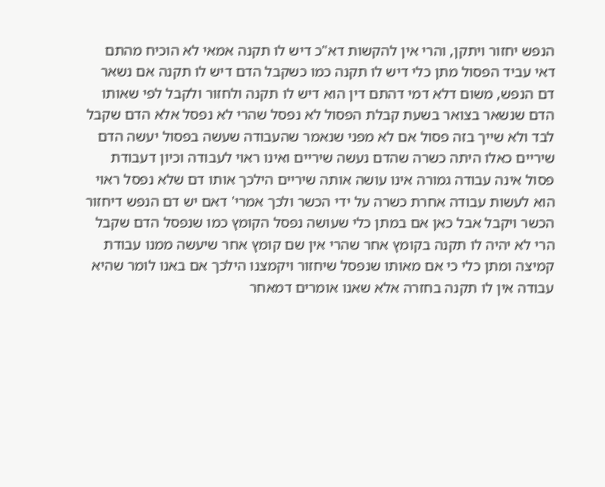הנפש יחזור ויתקן, והרי אין להקשות דא"כ דיש לו תקנה אמאי לא הוכיח מהתם דאי עביד הפסול מתן כלי דיש לו תקנה כמו כשקבל הדם דיש לו תקנה אם נשאר דם הנפש, משום דלא דמי דהתם דין הוא דיש לו תקנה ולחזור ולקבל לפי שאותו הדם שנשאר בצואר בשעת קבלת הפסול לא נפסל שהרי לא נפסל אלא הדם שקבל לבד ולא שייך בזה פסול אם לא מפני שנאמר שהעבודה שעשה בפסול יעשה הדם שיריים כאלו היתה כשרה שהדם נעשה שיריים ואינו ראוי לעבודה וכיון דעבודת פסול אינה עבודה גמורה אינו עושה אותה שיריים הילכך אותו דם שלא נפסל ראוי הוא לעשות עבודה אחרת כשרה על ידי הכשר ולכך אמרי' דאם יש דם הנפש דיחזור הכשר ויקבל אבל כאן אם במתן כלי שעושה נפסל הקומץ כמו שנפסל הדם שקבל הרי לא יהיה לו תקנה בקומץ אחר שהרי אין שם קומץ אחר שיעשה ממנו עבודת קמיצה ומתן כלי כי אם מאותו שנפסל שיחזור ויקמצנו הילכך אם באנו לומר שהיא עבודה אין לו תקנה בחזרה אלא שאנו אומרים דמאחר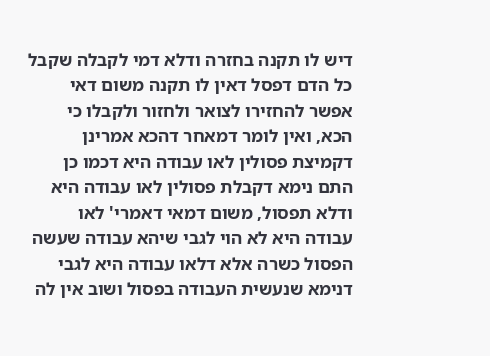דיש לו תקנה בחזרה ודלא דמי לקבלה שקבל כל הדם דפסל דאין לו תקנה משום דאי אפשר להחזירו לצואר ולחזור ולקבלו כי הכא, ואין לומר דמאחר דהכא אמרינן דקמיצת פסולין לאו עבודה היא דכמו כן התם נימא דקבלת פסולין לאו עבודה היא ודלא תפסול, משום דמאי דאמרי' לאו עבודה היא לא הוי לגבי שיהא עבודה שעשה הפסול כשרה אלא דלאו עבודה היא לגבי דנימא שנעשית העבודה בפסול ושוב אין לה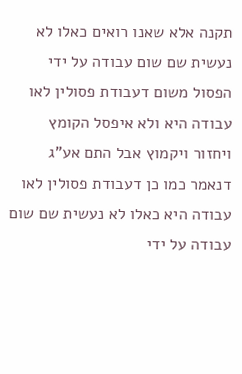תקנה אלא שאנו רואים כאלו לא נעשית שם שום עבודה על ידי הפסול משום דעבודת פסולין לאו עבודה היא ולא איפסל הקומץ ויחזור ויקמוץ אבל התם אע"ג דנאמר כמו כן דעבודת פסולין לאו עבודה היא כאלו לא נעשית שם שום עבודה על ידי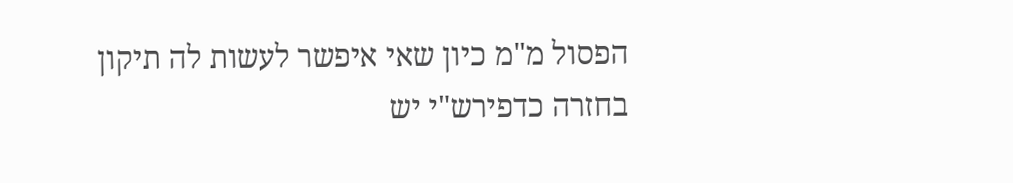הפסול מ"מ כיון שאי איפשר לעשות לה תיקון בחזרה כדפירש"י יש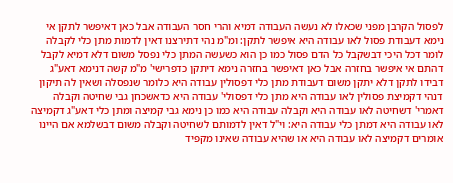לפסול הקרבן מפני שכאלו לא נעשה העבודה דמיא והרי חסר העבודה אבל כאן דאיפשר לתקן אי נימא דעבודת פסול לאו עבודה היא איפשר לתקן: ומ"מ נהי דתירצנו דאין לדמות מתן כלי לקבלה לומר דכל היכי דבשקבל כל הדם פסול כמו כן הוא כשעשה המתן כלי נפסל משום דלא דמיא לקבל דהתם אי איפשר בחזרה אבל כאן דאיפשר בחזרה נימא דיתקן כדפרישי' מ"מ קשה דנימא דאע"ג דבידו לתקן דלא יתקן משום דעבודת מתן כלי דפסולין עבודה היא כלומר שנפסלה ושאין לה תיקון דנהי דקמיצת פסולין לאו עבודה היא מתן כלי דפסולי' עבודה היא כדאשכחן גבי שחיטה וקבלה דאמרי' דשחיטה לאו עבודה היא וקבלה עבודה היא כמו כן נימא גבי קמיצה ומתן כלי דאע"ג דקמיצה לאו עבודה היא דמתן כלי עבודה היא: וי"ל דאין לדמותם לשחיטה וקבלה משום דבשלמא אם היינו אומרים דקמיצה לאו עבודה היא או שהיא עבודה שאינו מקפיד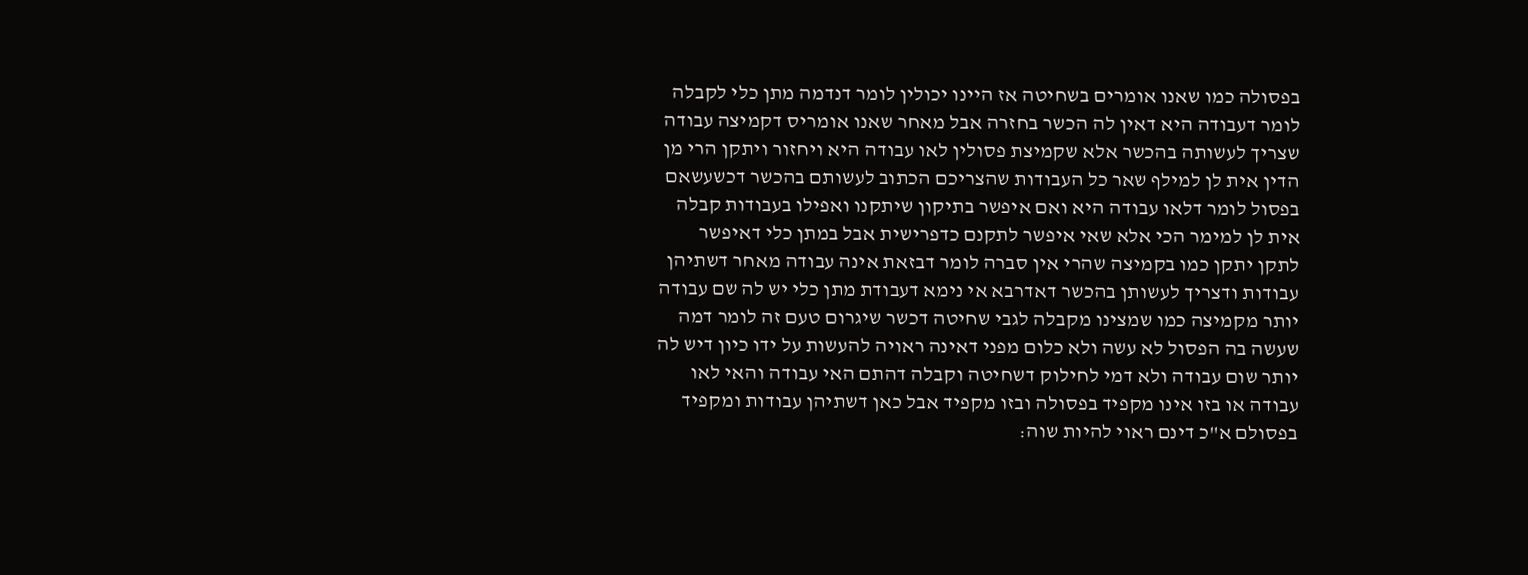בפסולה כמו שאנו אומרים בשחיטה אז היינו יכולין לומר דנדמה מתן כלי לקבלה לומר דעבודה היא דאין לה הכשר בחזרה אבל מאחר שאנו אומריס דקמיצה עבודה שצריך לעשותה בהכשר אלא שקמיצת פסולין לאו עבודה היא ויחזור ויתקן הרי מן הדין אית לן למילף שאר כל העבודות שהצריכם הכתוב לעשותם בהכשר דכשעשאם בפסול לומר דלאו עבודה היא ואם איפשר בתיקון שיתקנו ואפילו בעבודות קבלה אית לן למימר הכי אלא שאי איפשר לתקנם כדפרישית אבל במתן כלי דאיפשר לתקן יתקן כמו בקמיצה שהרי אין סברה לומר דבזאת אינה עבודה מאחר דשתיהן עבודות ודצריך לעשותן בהכשר דאדרבא אי נימא דעבודת מתן כלי יש לה שם עבודה יותר מקמיצה כמו שמצינו מקבלה לגבי שחיטה דכשר שיגרום טעם זה לומר דמה שעשה בה הפסול לא עשה ולא כלום מפני דאינה ראויה להעשות על ידו כיון דיש לה יותר שום עבודה ולא דמי לחילוק דשחיטה וקבלה דהתם האי עבודה והאי לאו עבודה או בזו אינו מקפיד בפסולה ובזו מקפיד אבל כאן דשתיהן עבודות ומקפיד בפסולם א"כ דינם ראוי להיות שוה: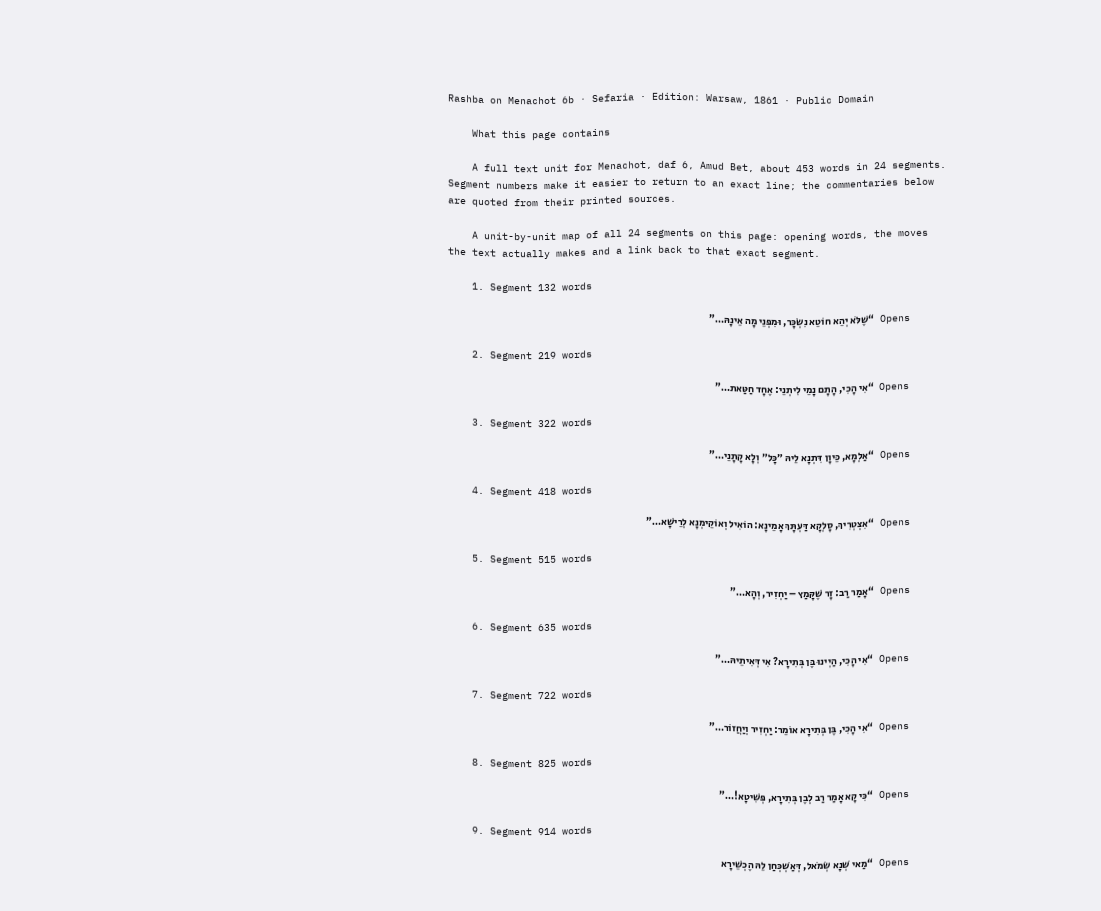Rashba on Menachot 6b · Sefaria · Edition: Warsaw, 1861 · Public Domain

    What this page contains

    A full text unit for Menachot, daf 6, Amud Bet, about 453 words in 24 segments. Segment numbers make it easier to return to an exact line; the commentaries below are quoted from their printed sources.

    A unit-by-unit map of all 24 segments on this page: opening words, the moves the text actually makes and a link back to that exact segment.

    1. Segment 132 words

      Opens “שֶׁלֹּא יְהֵא חוֹטֵא נִשְׂכָּר, וּמִפְּנֵי מָה אֵינָהּ…”

    2. Segment 219 words

      Opens “אִי הָכִי, הָתָם נָמֵי לִיתְנֵי: אֶחָד חַטַּאת…”

    3. Segment 322 words

      Opens “אַלְמָא, כֵּיוָן דִּתְנָא לֵיהּ ״כׇּל״ וְלָא קָתָנֵי…”

    4. Segment 418 words

      Opens “אִצְטְרִיךְ, סָלְקָא דַּעְתָּךְ אָמֵינָא: הוֹאִיל וְאוֹקֵימְנָא לְרֵישָׁא…”

    5. Segment 515 words

      Opens “אָמַר רַב: זָר שֶׁקָּמַץ – יַחְזִיר, וְהָא…”

    6. Segment 635 words

      Opens “אִי הָכִי, הַיְינוּ בֶּן בְּתִירָא? אִי דְּאִיתֵיהּ…”

    7. Segment 722 words

      Opens “אִי הָכִי, בֶּן בְּתִירָא אוֹמֵר: יַחְזִיר וְיַחֲזוֹר…”

    8. Segment 825 words

      Opens “כִּי קָא אָמַר רַב לְבֶן בְּתִירָא, פְּשִׁיטָא!…”

    9. Segment 914 words

      Opens “מַאי שְׁנָא שְׂמֹאל, דְּאַשְׁכְּחַן לֵהּ הֶכְשֵׁירָא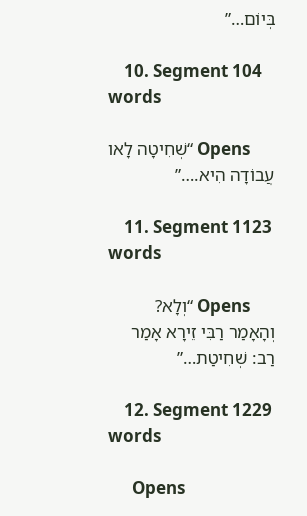בְּיוֹם…”

    10. Segment 104 words

      Opens “שְׁחִיטָה לָאו עֲבוֹדָה הִיא.…”

    11. Segment 1123 words

      Opens “וְלָא? וְהָאָמַר רַבִּי זֵירָא אָמַר רַב: שְׁחִיטַת…”

    12. Segment 1229 words

      Opens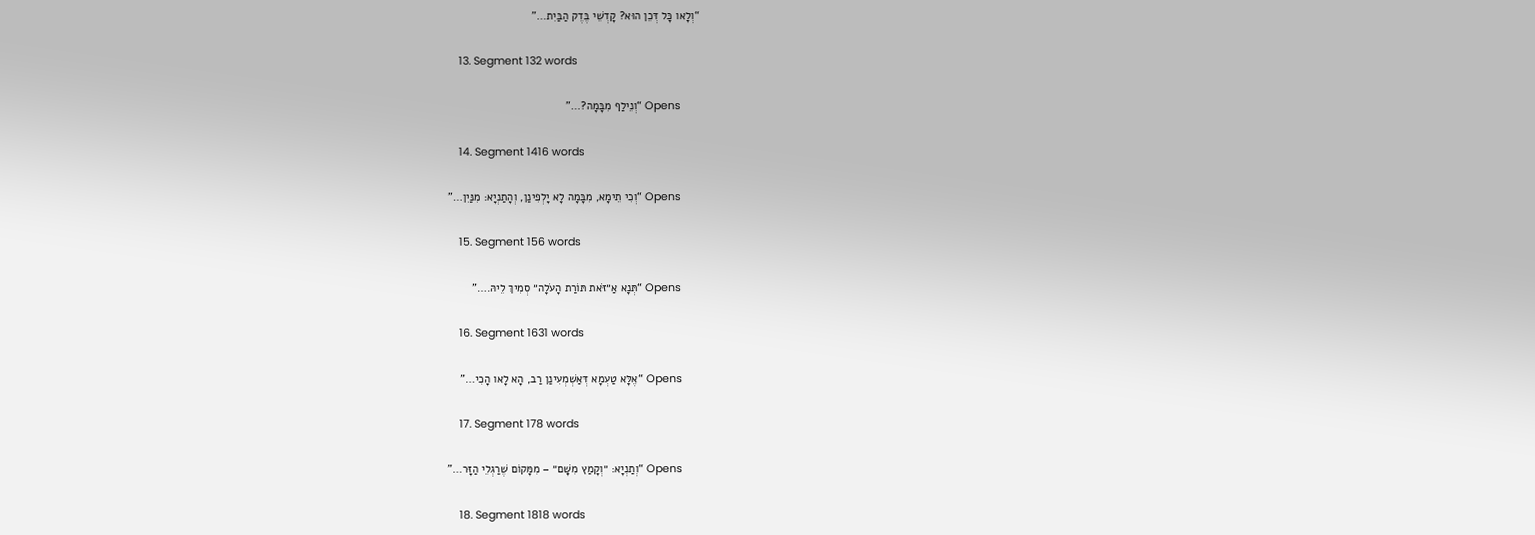“וְלָאו כָּל דְּכֵן הוּא? קׇדְשֵׁי בֶּדֶק הַבַּיִת…”

    13. Segment 132 words

      Opens “וְנֵילַף מִבָּמָה?…”

    14. Segment 1416 words

      Opens “וְכִי תֵימָא, מִבָּמָה לָא יָלְפִינַן, וְהָתַנְיָא: מִנַּיִן…”

    15. Segment 156 words

      Opens “תְּנָא אַ״זֹּאת תּוֹרַת הָעֹלָה״ סְמִיךְ לֵיהּ.…”

    16. Segment 1631 words

      Opens “אֶלָּא טַעְמָא דְּאַשְׁמְעִינַן רַב, הָא לָאו הָכִי…”

    17. Segment 178 words

      Opens “וְתַנְיָא: ״וְקָמַץ מִשָּׁם״ – מִמָּקוֹם שֶׁרַגְלֵי הַזָּר…”

    18. Segment 1818 words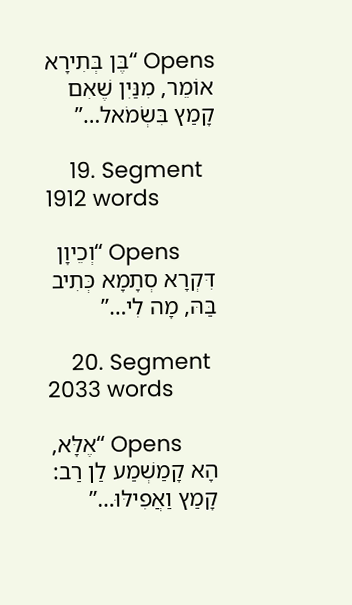Opens “בֶּן בְּתִירָא אוֹמֵר, מִנַּיִן שֶׁאִם קָמַץ בִּשְׂמֹאל…”

    19. Segment 1912 words

      Opens “וְכֵיוָן דִּקְרָא סְתָמָא כְּתִיב בַּהּ, מָה לִי…”

    20. Segment 2033 words

      Opens “אֶלָּא, הָא קָמַשְׁמַע לַן רַב: קָמַץ וַאֲפִילּוּ…”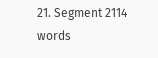21. Segment 2114 words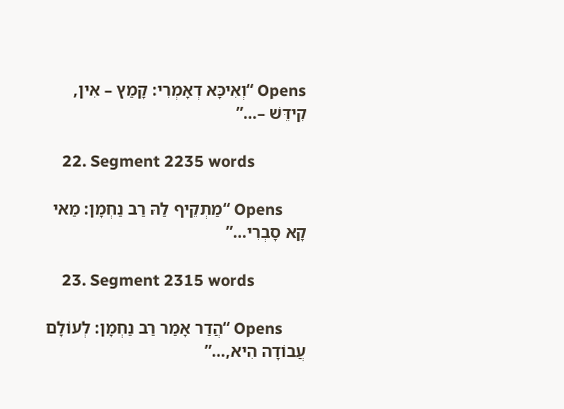Opens “וְאִיכָּא דְאָמְרִי: קָמַץ – אִין, קִידֵּשׁ –…”

    22. Segment 2235 words

      Opens “מַתְקֵיף לַהּ רַב נַחְמָן: מַאי קָא סָבְרִי…”

    23. Segment 2315 words

      Opens “הֲדַר אָמַר רַב נַחְמָן: לְעוֹלָם עֲבוֹדָה הִיא,…”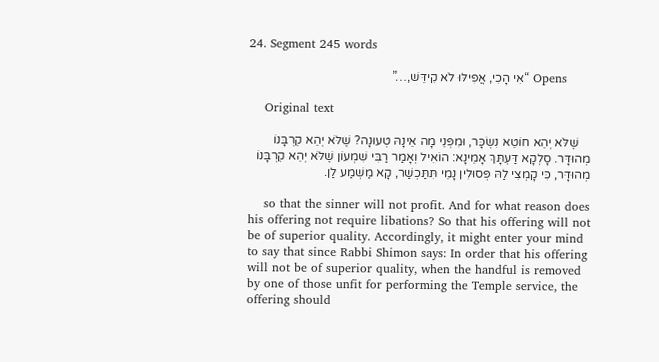24. Segment 245 words

      Opens “אִי הָכִי, אֲפִילּוּ לֹא קִידֵּשׁ,…”

    Original text

    שֶׁלֹּא יְהֵא חוֹטֵא נִשְׂכָּר, וּמִפְּנֵי מָה אֵינָהּ טְעוּנָה? שֶׁלֹּא יְהֵא קׇרְבָּנוֹ מְהוּדָּר. סָלְקָא דַּעְתָּךְ אָמֵינָא: הוֹאִיל וְאָמַר רַבִּי שִׁמְעוֹן שֶׁלֹּא יְהֵא קׇרְבָּנוֹ מְהוּדָּר, כִּי קָמְצִי לַהּ פְּסוּלִין נָמֵי תִּתַּכְשַׁר, קָא מַשְׁמַע לַן.

    so that the sinner will not profit. And for what reason does his offering not require libations? So that his offering will not be of superior quality. Accordingly, it might enter your mind to say that since Rabbi Shimon says: In order that his offering will not be of superior quality, when the handful is removed by one of those unfit for performing the Temple service, the offering should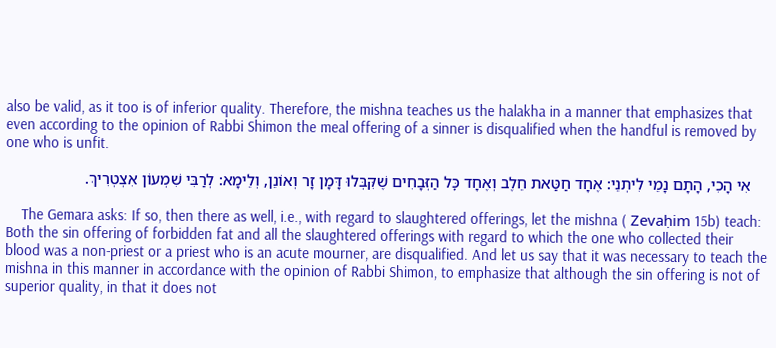also be valid, as it too is of inferior quality. Therefore, the mishna teaches us the halakha in a manner that emphasizes that even according to the opinion of Rabbi Shimon the meal offering of a sinner is disqualified when the handful is removed by one who is unfit.

    אִי הָכִי, הָתָם נָמֵי לִיתְנֵי: אֶחָד חַטַּאת חֵלֶב וְאֶחָד כׇּל הַזְּבָחִים שֶׁקִּבְּלוּ דָּמָן זָר וְאוֹנֵן, וְלֵימָא: לְרַבִּי שִׁמְעוֹן אִצְטְרִיךְ.

    The Gemara asks: If so, then there as well, i.e., with regard to slaughtered offerings, let the mishna ( Zevaḥim 15b) teach: Both the sin offering of forbidden fat and all the slaughtered offerings with regard to which the one who collected their blood was a non-priest or a priest who is an acute mourner, are disqualified. And let us say that it was necessary to teach the mishna in this manner in accordance with the opinion of Rabbi Shimon, to emphasize that although the sin offering is not of superior quality, in that it does not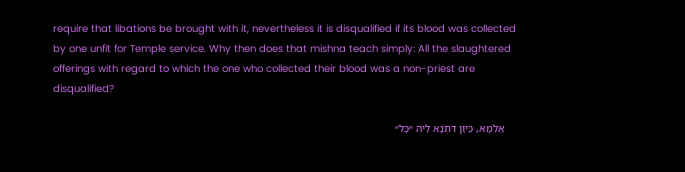require that libations be brought with it, nevertheless it is disqualified if its blood was collected by one unfit for Temple service. Why then does that mishna teach simply: All the slaughtered offerings with regard to which the one who collected their blood was a non-priest are disqualified?

    אַלְמָא, כֵּיוָן דִּתְנָא לֵיהּ ״כׇּל״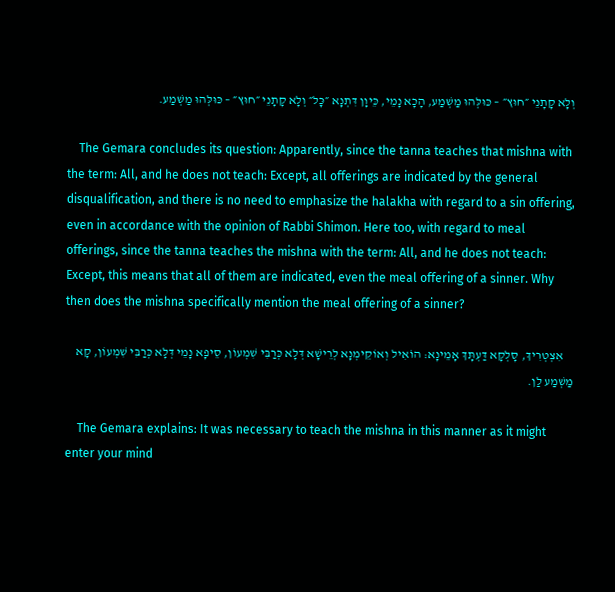וְלָא קָתָנֵי ״חוּץ״ – כּוּלְּהוּ מַשְׁמַע, הָכָא נָמֵי, כֵּיוָן דִּתְנָא ״כׇּל״ וְלָא קָתָנֵי ״חוּץ״ – כּוּלְּהוּ מַשְׁמַע.

    The Gemara concludes its question: Apparently, since the tanna teaches that mishna with the term: All, and he does not teach: Except, all offerings are indicated by the general disqualification, and there is no need to emphasize the halakha with regard to a sin offering, even in accordance with the opinion of Rabbi Shimon. Here too, with regard to meal offerings, since the tanna teaches the mishna with the term: All, and he does not teach: Except, this means that all of them are indicated, even the meal offering of a sinner. Why then does the mishna specifically mention the meal offering of a sinner?

    אִצְטְרִיךְ, סָלְקָא דַּעְתָּךְ אָמֵינָא: הוֹאִיל וְאוֹקֵימְנָא לְרֵישָׁא דְּלָא כְּרַבִּי שִׁמְעוֹן, סֵיפָא נָמֵי דְּלָא כְּרַבִּי שִׁמְעוֹן, קָא מַשְׁמַע לַן.

    The Gemara explains: It was necessary to teach the mishna in this manner as it might enter your mind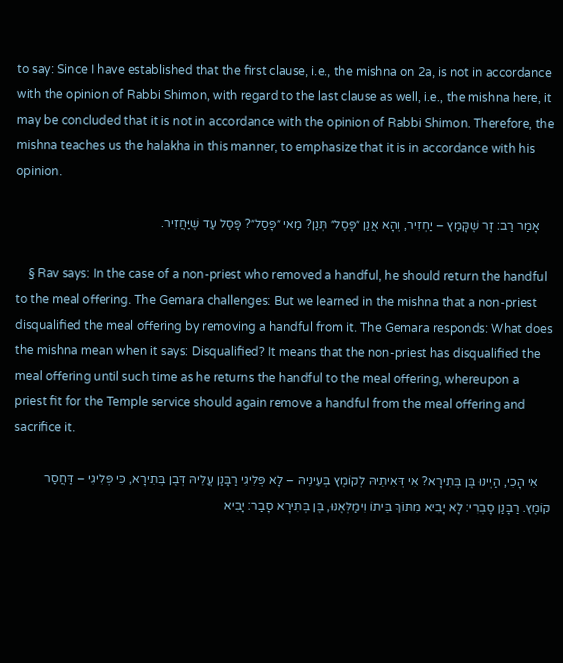to say: Since I have established that the first clause, i.e., the mishna on 2a, is not in accordance with the opinion of Rabbi Shimon, with regard to the last clause as well, i.e., the mishna here, it may be concluded that it is not in accordance with the opinion of Rabbi Shimon. Therefore, the mishna teaches us the halakha in this manner, to emphasize that it is in accordance with his opinion.

    אָמַר רַב: זָר שֶׁקָּמַץ – יַחְזִיר, וְהָא אֲנַן ״פָּסַל״ תְּנַן? מַאי ״פָּסַל״? פָּסַל עַד שֶׁיַּחֲזִיר.

    § Rav says: In the case of a non-priest who removed a handful, he should return the handful to the meal offering. The Gemara challenges: But we learned in the mishna that a non-priest disqualified the meal offering by removing a handful from it. The Gemara responds: What does the mishna mean when it says: Disqualified? It means that the non-priest has disqualified the meal offering until such time as he returns the handful to the meal offering, whereupon a priest fit for the Temple service should again remove a handful from the meal offering and sacrifice it.

    אִי הָכִי, הַיְינוּ בֶּן בְּתִירָא? אִי דְּאִיתֵיהּ לְקוֹמֶץ בְּעֵינֵיהּ – לָא פְּלִיגִי רַבָּנַן עֲלֵיהּ דְּבֶן בְּתִירָא, כִּי פְּלִיגִי – דַּחֲסַר קוֹמֶץ. רַבָּנַן סָבְרִי: לָא יָבִיא מִתּוֹךְ בֵּיתוֹ וִימַלְּאֶנּוּ, בֶּן בְּתִירָא סָבַר: יָבִיא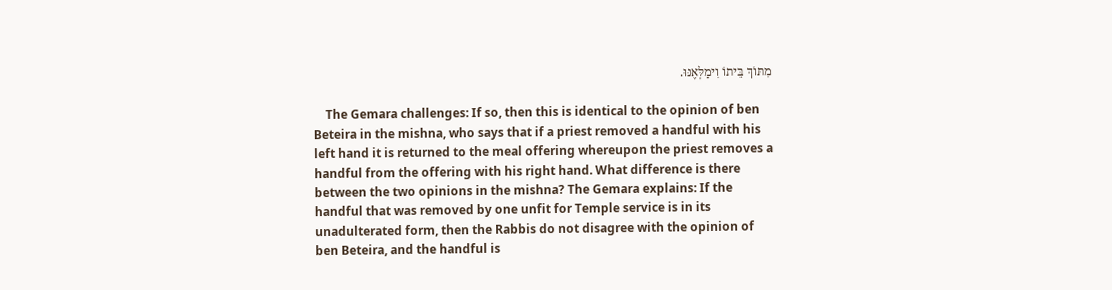מִתּוֹךְ בֵּיתוֹ וִימַלְּאֶנּוּ.

    The Gemara challenges: If so, then this is identical to the opinion of ben Beteira in the mishna, who says that if a priest removed a handful with his left hand it is returned to the meal offering whereupon the priest removes a handful from the offering with his right hand. What difference is there between the two opinions in the mishna? The Gemara explains: If the handful that was removed by one unfit for Temple service is in its unadulterated form, then the Rabbis do not disagree with the opinion of ben Beteira, and the handful is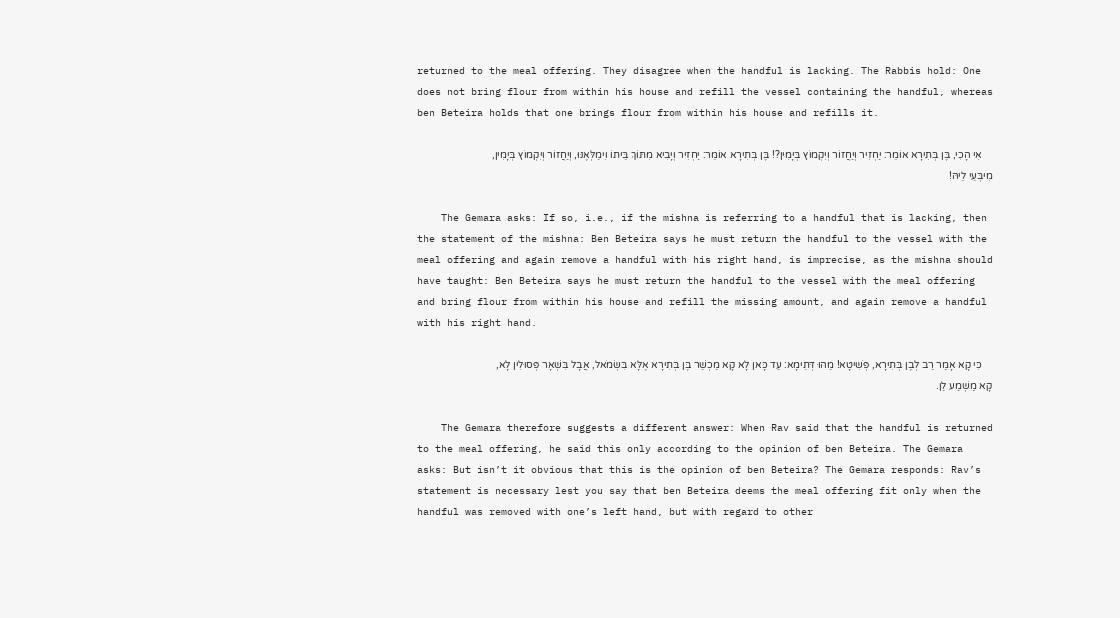returned to the meal offering. They disagree when the handful is lacking. The Rabbis hold: One does not bring flour from within his house and refill the vessel containing the handful, whereas ben Beteira holds that one brings flour from within his house and refills it.

    אִי הָכִי, בֶּן בְּתִירָא אוֹמֵר: יַחְזִיר וְיַחֲזוֹר וְיִקְמוֹץ בְּיָמִין?! בֶּן בְּתִירָא אוֹמֵר: יַחְזִיר וְיָבִיא מִתּוֹךְ בֵּיתוֹ וִימַלְּאֶנּוּ, וְיַחֲזוֹר וְיִקְמוֹץ בְּיָמִין, מִיבְּעֵי לֵיהּ!

    The Gemara asks: If so, i.e., if the mishna is referring to a handful that is lacking, then the statement of the mishna: Ben Beteira says he must return the handful to the vessel with the meal offering and again remove a handful with his right hand, is imprecise, as the mishna should have taught: Ben Beteira says he must return the handful to the vessel with the meal offering and bring flour from within his house and refill the missing amount, and again remove a handful with his right hand.

    כִּי קָא אָמַר רַב לְבֶן בְּתִירָא, פְּשִׁיטָא! מַהוּ דְּתֵימָא: עַד כָּאן לָא קָא מַכְשַׁר בֶּן בְּתִירָא אֶלָּא בִּשְׂמֹאל, אֲבָל בִּשְׁאָר פְּסוּלִין לָא, קָא מַשְׁמַע לַן.

    The Gemara therefore suggests a different answer: When Rav said that the handful is returned to the meal offering, he said this only according to the opinion of ben Beteira. The Gemara asks: But isn’t it obvious that this is the opinion of ben Beteira? The Gemara responds: Rav’s statement is necessary lest you say that ben Beteira deems the meal offering fit only when the handful was removed with one’s left hand, but with regard to other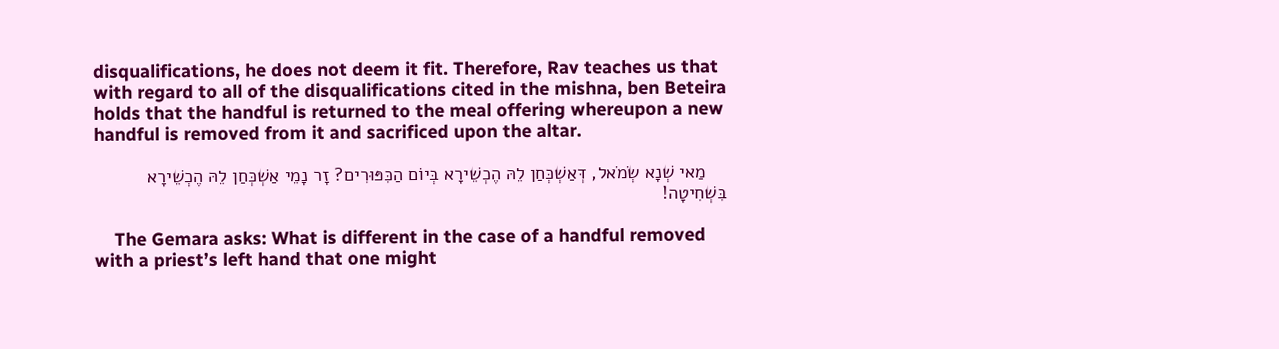disqualifications, he does not deem it fit. Therefore, Rav teaches us that with regard to all of the disqualifications cited in the mishna, ben Beteira holds that the handful is returned to the meal offering whereupon a new handful is removed from it and sacrificed upon the altar.

    מַאי שְׁנָא שְׂמֹאל, דְּאַשְׁכְּחַן לֵהּ הֶכְשֵׁירָא בְּיוֹם הַכִּפּוּרִים? זָר נָמֵי אַשְׁכְּחַן לֵהּ הֶכְשֵׁירָא בִּשְׁחִיטָה!

    The Gemara asks: What is different in the case of a handful removed with a priest’s left hand that one might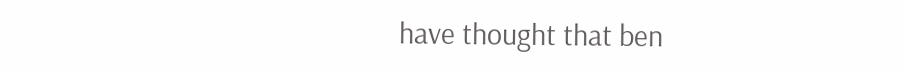have thought that ben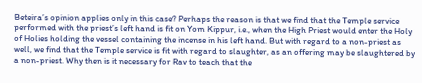Beteira’s opinion applies only in this case? Perhaps the reason is that we find that the Temple service performed with the priest’s left hand is fit on Yom Kippur, i.e., when the High Priest would enter the Holy of Holies holding the vessel containing the incense in his left hand. But with regard to a non-priest as well, we find that the Temple service is fit with regard to slaughter, as an offering may be slaughtered by a non-priest. Why then is it necessary for Rav to teach that the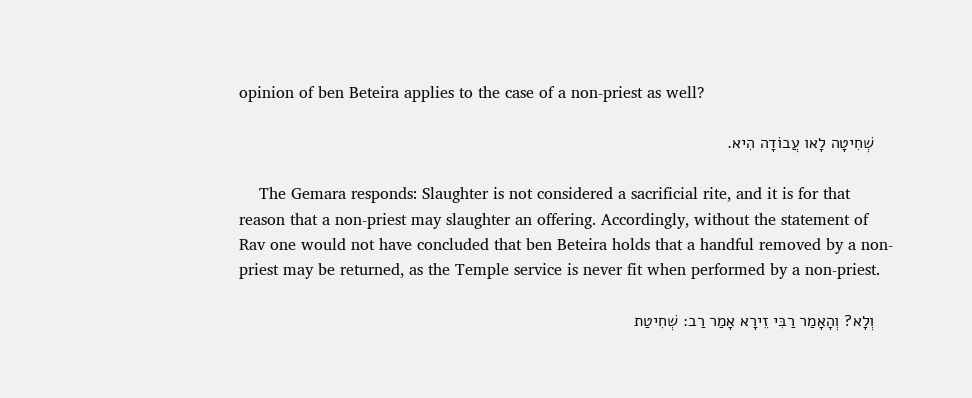opinion of ben Beteira applies to the case of a non-priest as well?

    שְׁחִיטָה לָאו עֲבוֹדָה הִיא.

    The Gemara responds: Slaughter is not considered a sacrificial rite, and it is for that reason that a non-priest may slaughter an offering. Accordingly, without the statement of Rav one would not have concluded that ben Beteira holds that a handful removed by a non-priest may be returned, as the Temple service is never fit when performed by a non-priest.

    וְלָא? וְהָאָמַר רַבִּי זֵירָא אָמַר רַב: שְׁחִיטַת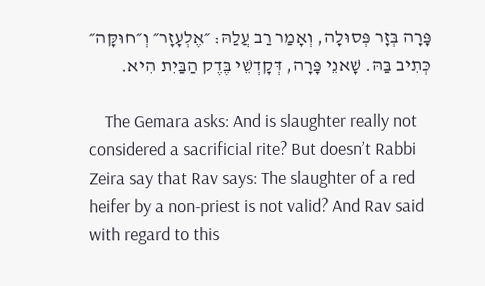פָּרָה בְּזָר פְּסוּלָה, וְאָמַר רַב עֲלַהּ: ״אֶלְעָזָר״ וְ״חוּקָּה״ כְּתִיב בַּהּ. שָׁאנֵי פָּרָה, דְּקׇדְשֵׁי בֶּדֶק הַבַּיִת הִיא.

    The Gemara asks: And is slaughter really not considered a sacrificial rite? But doesn’t Rabbi Zeira say that Rav says: The slaughter of a red heifer by a non-priest is not valid? And Rav said with regard to this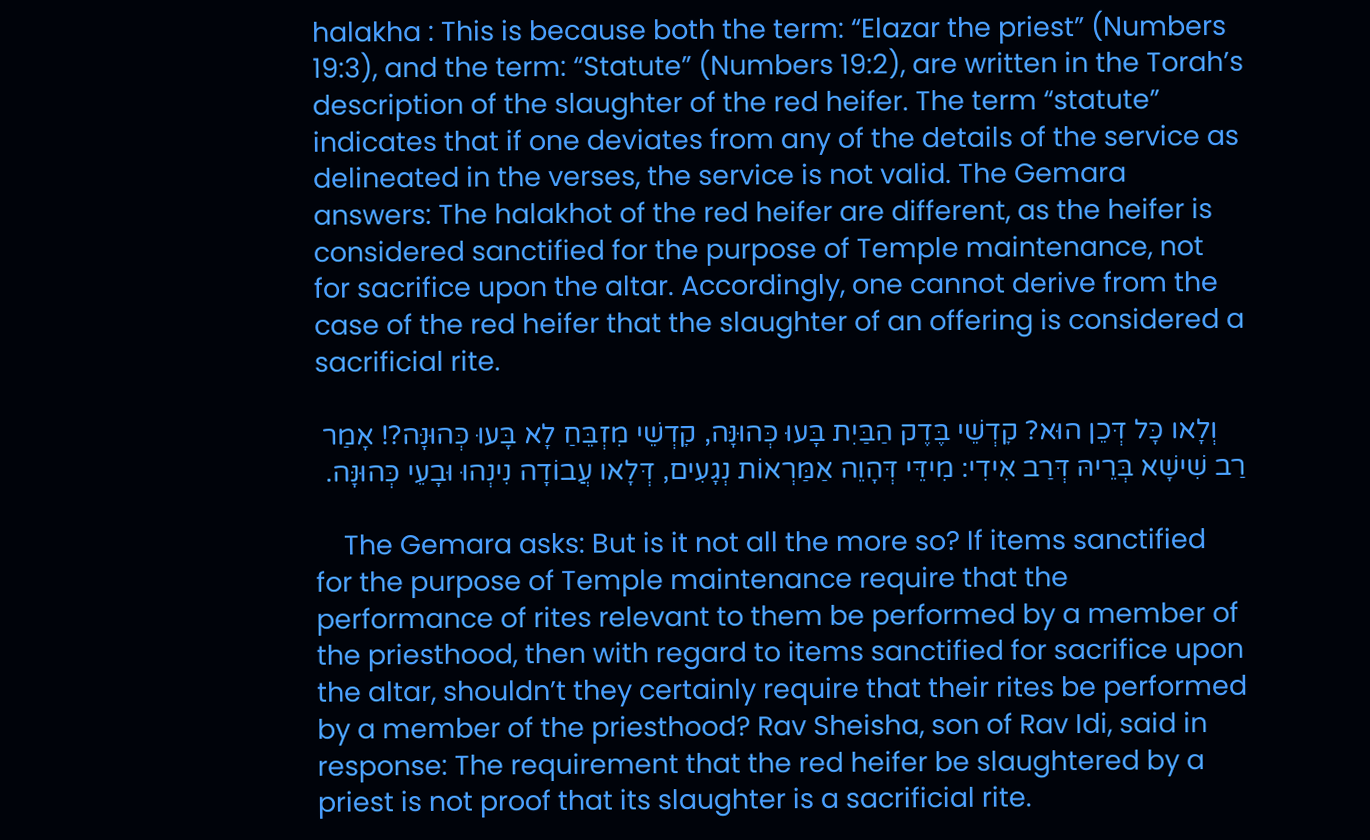halakha : This is because both the term: “Elazar the priest” (Numbers 19:3), and the term: “Statute” (Numbers 19:2), are written in the Torah’s description of the slaughter of the red heifer. The term “statute” indicates that if one deviates from any of the details of the service as delineated in the verses, the service is not valid. The Gemara answers: The halakhot of the red heifer are different, as the heifer is considered sanctified for the purpose of Temple maintenance, not for sacrifice upon the altar. Accordingly, one cannot derive from the case of the red heifer that the slaughter of an offering is considered a sacrificial rite.

    וְלָאו כָּל דְּכֵן הוּא? קׇדְשֵׁי בֶּדֶק הַבַּיִת בָּעוּ כְּהוּנָּה, קׇדְשֵׁי מִזְבֵּחַ לָא בָּעוּ כְּהוּנָּה?! אָמַר רַב שִׁישָׁא בְּרֵיהּ דְּרַב אִידִי: מִידֵּי דְּהָוֵה אַמַּרְאוֹת נְגָעִים, דְּלָאו עֲבוֹדָה נִינְהוּ וּבָעֵי כְּהוּנָּה.

    The Gemara asks: But is it not all the more so? If items sanctified for the purpose of Temple maintenance require that the performance of rites relevant to them be performed by a member of the priesthood, then with regard to items sanctified for sacrifice upon the altar, shouldn’t they certainly require that their rites be performed by a member of the priesthood? Rav Sheisha, son of Rav Idi, said in response: The requirement that the red heifer be slaughtered by a priest is not proof that its slaughter is a sacrificial rite.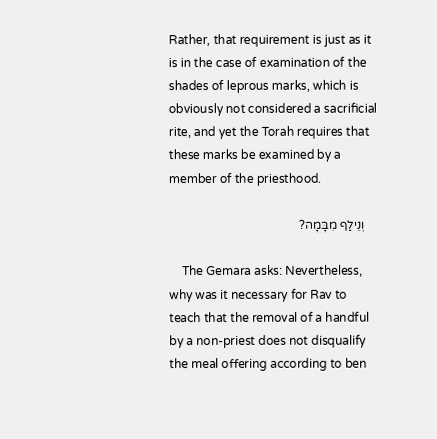Rather, that requirement is just as it is in the case of examination of the shades of leprous marks, which is obviously not considered a sacrificial rite, and yet the Torah requires that these marks be examined by a member of the priesthood.

    וְנֵילַף מִבָּמָה?

    The Gemara asks: Nevertheless, why was it necessary for Rav to teach that the removal of a handful by a non-priest does not disqualify the meal offering according to ben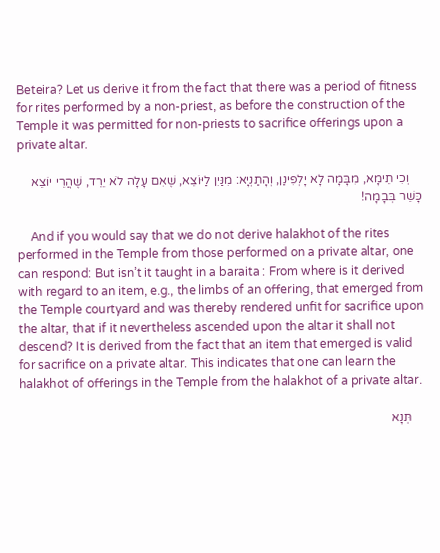Beteira? Let us derive it from the fact that there was a period of fitness for rites performed by a non-priest, as before the construction of the Temple it was permitted for non-priests to sacrifice offerings upon a private altar.

    וְכִי תֵימָא, מִבָּמָה לָא יָלְפִינַן, וְהָתַנְיָא: מִנַּיִן לַיּוֹצֵא, שֶׁאִם עָלָה לֹא יֵרֵד, שֶׁהֲרֵי יוֹצֵא כָּשֵׁר בְּבָמָה!

    And if you would say that we do not derive halakhot of the rites performed in the Temple from those performed on a private altar, one can respond: But isn’t it taught in a baraita : From where is it derived with regard to an item, e.g., the limbs of an offering, that emerged from the Temple courtyard and was thereby rendered unfit for sacrifice upon the altar, that if it nevertheless ascended upon the altar it shall not descend? It is derived from the fact that an item that emerged is valid for sacrifice on a private altar. This indicates that one can learn the halakhot of offerings in the Temple from the halakhot of a private altar.

    תְּנָא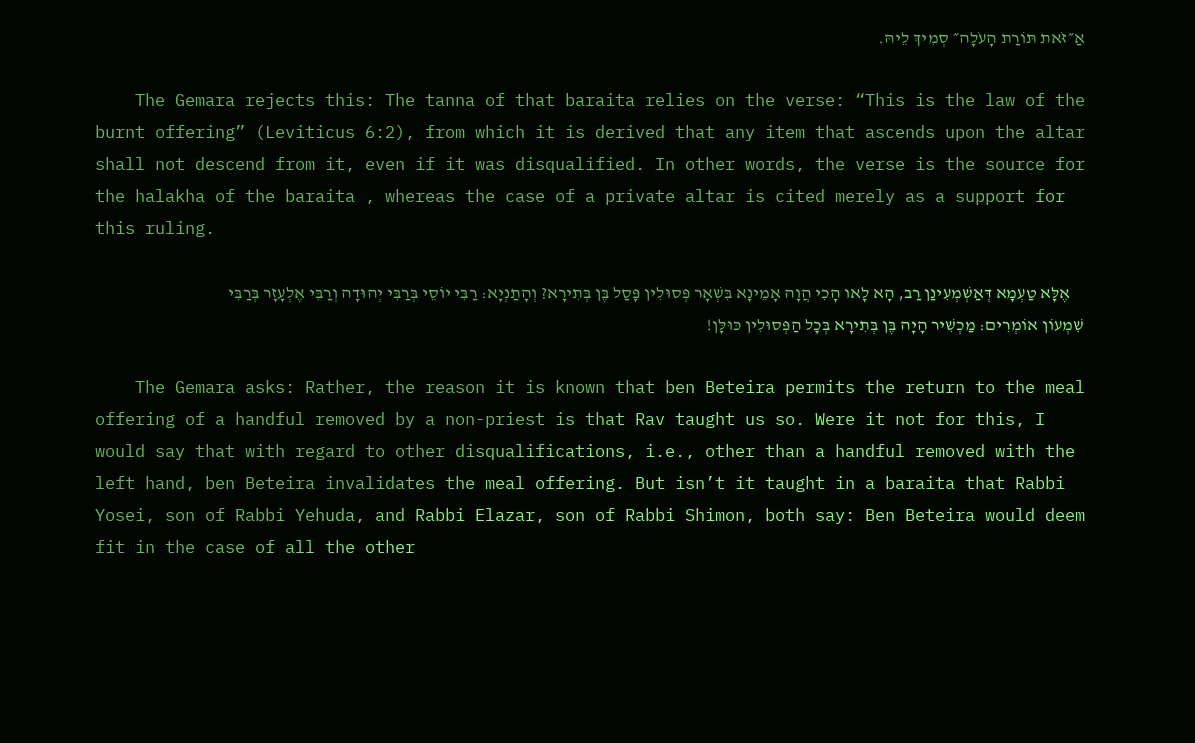אַ״זֹּאת תּוֹרַת הָעֹלָה״ סְמִיךְ לֵיהּ.

    The Gemara rejects this: The tanna of that baraita relies on the verse: “This is the law of the burnt offering” (Leviticus 6:2), from which it is derived that any item that ascends upon the altar shall not descend from it, even if it was disqualified. In other words, the verse is the source for the halakha of the baraita , whereas the case of a private altar is cited merely as a support for this ruling.

    אֶלָּא טַעְמָא דְּאַשְׁמְעִינַן רַב, הָא לָאו הָכִי הֲוָה אָמֵינָא בִּשְׁאָר פְּסוּלִין פָּסַל בֶּן בְּתִירָא? וְהָתַנְיָא: רַבִּי יוֹסֵי בְּרַבִּי יְהוּדָה וְרַבִּי אֶלְעָזָר בְּרַבִּי שִׁמְעוֹן אוֹמְרִים: מַכְשִׁיר הָיָה בֶּן בְּתִירָא בְּכׇל הַפְּסוּלִין כּוּלָּן!

    The Gemara asks: Rather, the reason it is known that ben Beteira permits the return to the meal offering of a handful removed by a non-priest is that Rav taught us so. Were it not for this, I would say that with regard to other disqualifications, i.e., other than a handful removed with the left hand, ben Beteira invalidates the meal offering. But isn’t it taught in a baraita that Rabbi Yosei, son of Rabbi Yehuda, and Rabbi Elazar, son of Rabbi Shimon, both say: Ben Beteira would deem fit in the case of all the other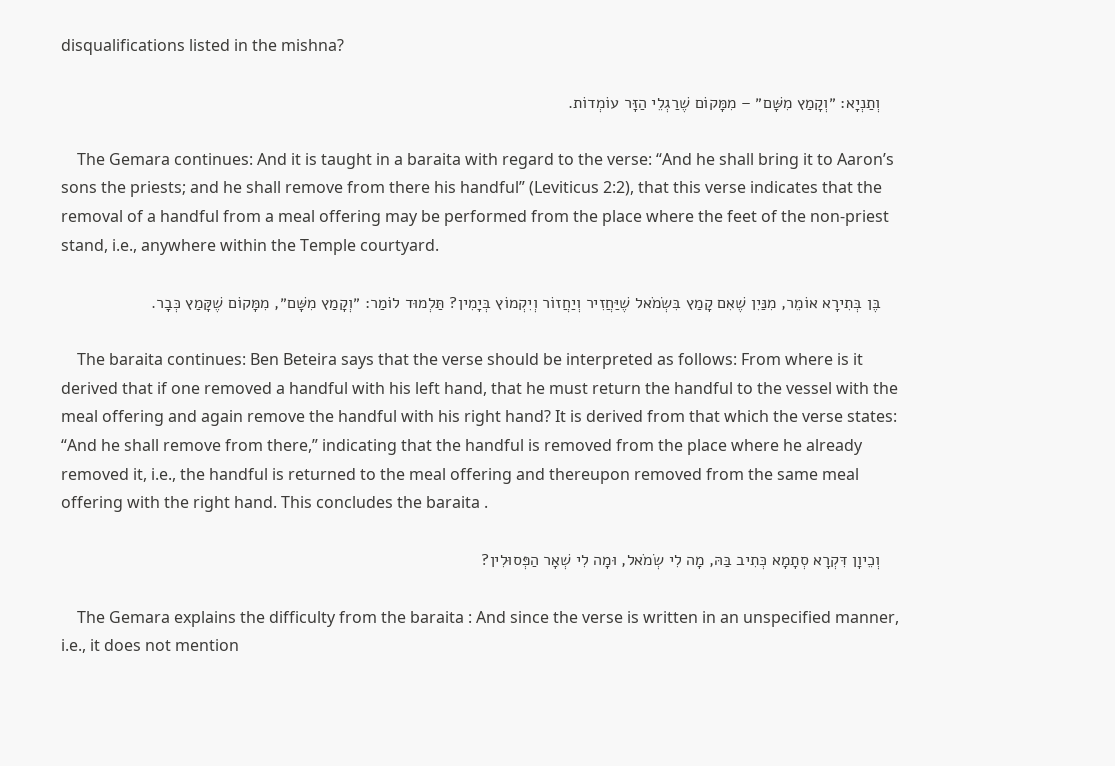disqualifications listed in the mishna?

    וְתַנְיָא: ״וְקָמַץ מִשָּׁם״ – מִמָּקוֹם שֶׁרַגְלֵי הַזָּר עוֹמְדוֹת.

    The Gemara continues: And it is taught in a baraita with regard to the verse: “And he shall bring it to Aaron’s sons the priests; and he shall remove from there his handful” (Leviticus 2:2), that this verse indicates that the removal of a handful from a meal offering may be performed from the place where the feet of the non-priest stand, i.e., anywhere within the Temple courtyard.

    בֶּן בְּתִירָא אוֹמֵר, מִנַּיִן שֶׁאִם קָמַץ בִּשְׂמֹאל שֶׁיַּחֲזִיר וְיַחֲזוֹר וְיִקְמוֹץ בְּיָמִין? תַּלְמוּד לוֹמַר: ״וְקָמַץ מִשָּׁם״, מִמָּקוֹם שֶׁקָּמַץ כְּבָר.

    The baraita continues: Ben Beteira says that the verse should be interpreted as follows: From where is it derived that if one removed a handful with his left hand, that he must return the handful to the vessel with the meal offering and again remove the handful with his right hand? It is derived from that which the verse states: “And he shall remove from there,” indicating that the handful is removed from the place where he already removed it, i.e., the handful is returned to the meal offering and thereupon removed from the same meal offering with the right hand. This concludes the baraita .

    וְכֵיוָן דִּקְרָא סְתָמָא כְּתִיב בַּהּ, מָה לִי שְׂמֹאל, וּמָה לִי שְׁאָר הַפְּסוּלִין?

    The Gemara explains the difficulty from the baraita : And since the verse is written in an unspecified manner, i.e., it does not mention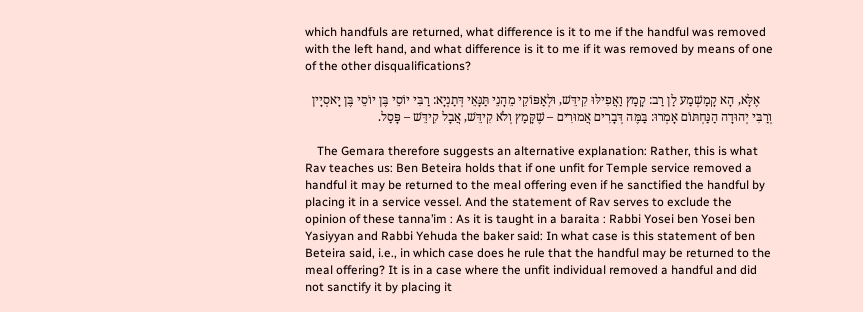which handfuls are returned, what difference is it to me if the handful was removed with the left hand, and what difference is it to me if it was removed by means of one of the other disqualifications?

    אֶלָּא, הָא קָמַשְׁמַע לַן רַב: קָמַץ וַאֲפִילּוּ קִידֵּשׁ, וּלְאַפּוֹקֵי מֵהָנֵי תַּנָּאֵי דְּתַנְיָא: רַבִּי יוֹסֵי בֶּן יוֹסֵי בֶּן יָאסְיָין וְרַבִּי יְהוּדָה הַנַּחְתּוֹם אָמְרוּ: בַּמֶּה דְּבָרִים אֲמוּרִים – שֶׁקָּמַץ וְלֹא קִידֵּשׁ, אֲבָל קִידֵּשׁ – פָּסַל.

    The Gemara therefore suggests an alternative explanation: Rather, this is what Rav teaches us: Ben Beteira holds that if one unfit for Temple service removed a handful it may be returned to the meal offering even if he sanctified the handful by placing it in a service vessel. And the statement of Rav serves to exclude the opinion of these tanna’im : As it is taught in a baraita : Rabbi Yosei ben Yosei ben Yasiyyan and Rabbi Yehuda the baker said: In what case is this statement of ben Beteira said, i.e., in which case does he rule that the handful may be returned to the meal offering? It is in a case where the unfit individual removed a handful and did not sanctify it by placing it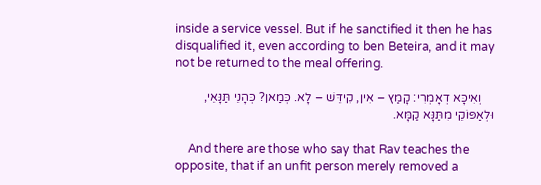inside a service vessel. But if he sanctified it then he has disqualified it, even according to ben Beteira, and it may not be returned to the meal offering.

    וְאִיכָּא דְאָמְרִי: קָמַץ – אִין, קִידֵּשׁ – לָא. כְּמַאן? כְּהָנֵי תַּנָּאֵי, וּלְאַפּוֹקֵי מִתַּנָּא קַמָּא.

    And there are those who say that Rav teaches the opposite, that if an unfit person merely removed a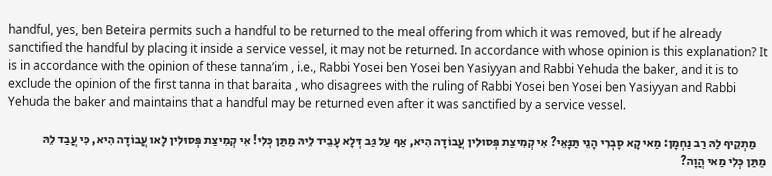handful, yes, ben Beteira permits such a handful to be returned to the meal offering from which it was removed, but if he already sanctified the handful by placing it inside a service vessel, it may not be returned. In accordance with whose opinion is this explanation? It is in accordance with the opinion of these tanna’im , i.e., Rabbi Yosei ben Yosei ben Yasiyyan and Rabbi Yehuda the baker, and it is to exclude the opinion of the first tanna in that baraita , who disagrees with the ruling of Rabbi Yosei ben Yosei ben Yasiyyan and Rabbi Yehuda the baker and maintains that a handful may be returned even after it was sanctified by a service vessel.

    מַתְקֵיף לַהּ רַב נַחְמָן: מַאי קָא סָבְרִי הָנֵי תַּנָּאֵי? אִי קְמִיצַת פְּסוּלִין עֲבוֹדָה הִיא, אַף עַל גַּב דְּלָא עָבֵיד לֵיהּ מַתַּן כְּלִי! אִי קְמִיצַת פְּסוּלִין לָאו עֲבוֹדָה הִיא, כִּי עֲבַד לֵהּ מַתַּן כְּלִי מַאי הֲוָה?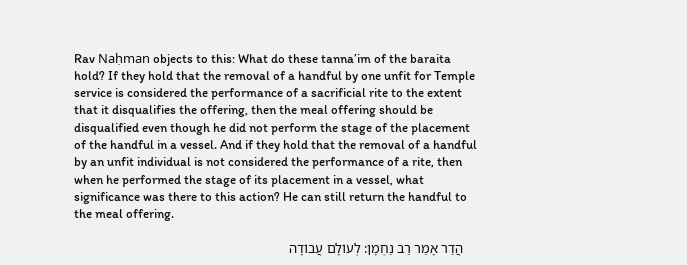Rav Naḥman objects to this: What do these tanna’im of the baraita hold? If they hold that the removal of a handful by one unfit for Temple service is considered the performance of a sacrificial rite to the extent that it disqualifies the offering, then the meal offering should be disqualified even though he did not perform the stage of the placement of the handful in a vessel. And if they hold that the removal of a handful by an unfit individual is not considered the performance of a rite, then when he performed the stage of its placement in a vessel, what significance was there to this action? He can still return the handful to the meal offering.

    הֲדַר אָמַר רַב נַחְמָן: לְעוֹלָם עֲבוֹדָה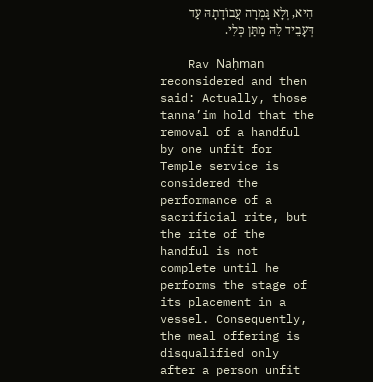הִיא, וְלָא גָּמְרָה עֲבוֹדָתָהּ עַד דְּעָבֵיד לֵהּ מַתַּן כְּלִי.

    Rav Naḥman reconsidered and then said: Actually, those tanna’im hold that the removal of a handful by one unfit for Temple service is considered the performance of a sacrificial rite, but the rite of the handful is not complete until he performs the stage of its placement in a vessel. Consequently, the meal offering is disqualified only after a person unfit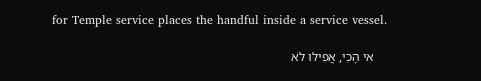for Temple service places the handful inside a service vessel.

    אִי הָכִי, אֲפִילּוּ לֹא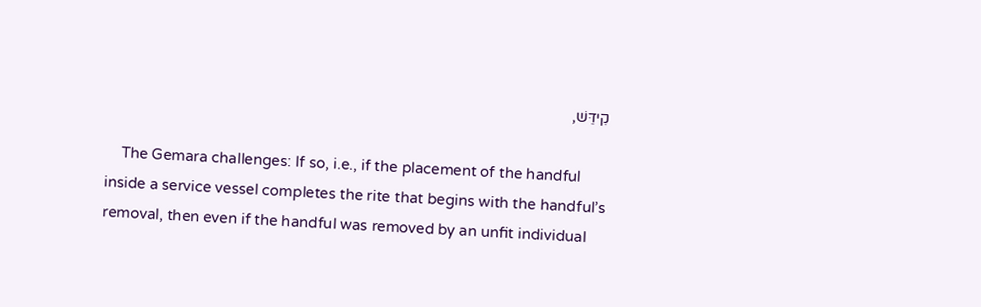קִידֵּשׁ,

    The Gemara challenges: If so, i.e., if the placement of the handful inside a service vessel completes the rite that begins with the handful’s removal, then even if the handful was removed by an unfit individual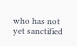who has not yet sanctified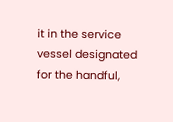it in the service vessel designated for the handful,